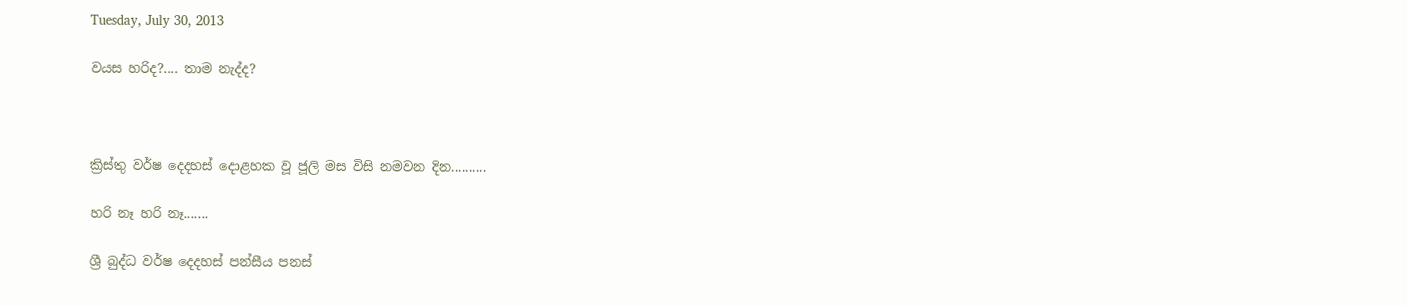Tuesday, July 30, 2013

වයස හරිද?.... තාම නැද්ද?



ක්‍රිස්තු වර්ෂ දෙදහස් දොළහක වූ ජූලි මස විසි නමවන දින..........

හරි නෑ හරි නෑ.......

ශ්‍රී බුද්ධ වර්ෂ දෙදහස් පන්සීය පනස්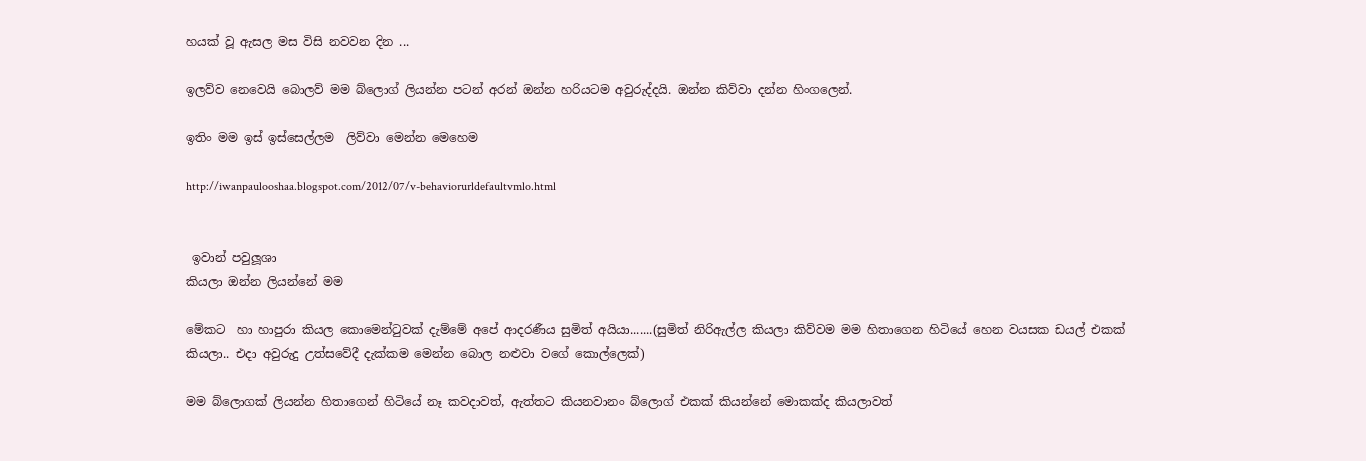හයක් වූ ඇසල මස විසි නවවන දින ...

ඉලව්ව නෙවෙයි බොලව් මම බ්ලොග් ලියන්න පටන් අරන් ඔන්න හරියටම අවුරුද්දයි. ඔන්න කිව්වා දන්න හිංගලෙන්.

ඉතිං මම ඉස් ඉස්සෙල්ලම  ලිව්වා මෙන්න මෙහෙම

http://iwanpaulooshaa.blogspot.com/2012/07/v-behaviorurldefaultvmlo.html


 ඉවාන් පවුලූශා
කියලා ඔන්න ලියන්නේ මම

මේකට  හා හාපුරා කියල කොමෙන්ටුවක් දැම්මේ අපේ ආදරණීය සුමිත් අයියා.......(සුමිත් නිරිඇල්ල කියලා කිව්වම මම හිතාගෙන හිටියේ හෙන වයසක ඩයල් එකක් කියලා.. එදා අවුරුදු උත්සවේදී දැක්කම මෙන්න බොල නළුවා වගේ කොල්ලෙක්)

මම බ්ලොගක් ලියන්න හිතාගෙන් හිටියේ නෑ කවදාවත්, ඇත්තට කියනවානං බ්ලොග් එකක් කියන්නේ මොකක්ද කියලාවත්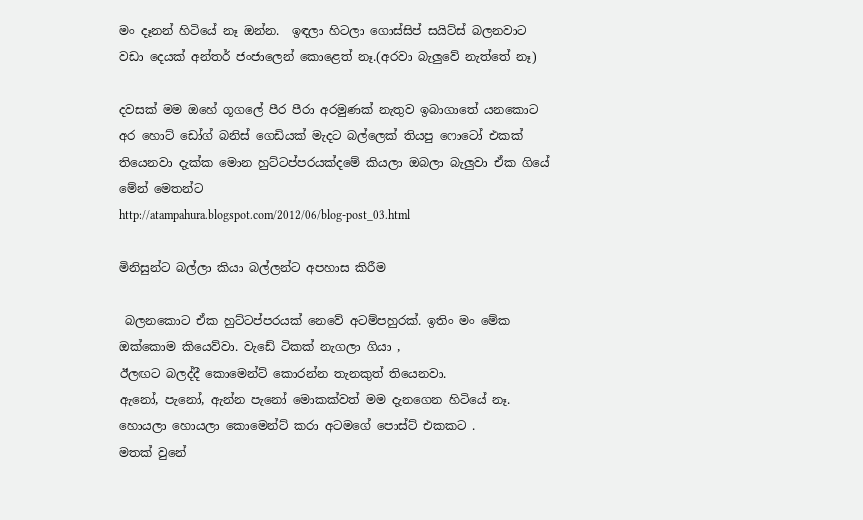මං දෑනන් හිටියේ නෑ ඔන්න.  ඉඳලා හිටලා ගොස්සිප් සයිට්ස් බලනවාට වඩා දෙයක් අන්තර් ජංජාලෙන් කොළෙත් නෑ.(අරවා බැලුවේ නැත්තේ නෑ)

දවසක් මම ඔහේ ගූගලේ පීර පීරා අරමුණක් නැතුව ඉබාගාතේ යනකොට අර හොට් ඩෝග් බනිස් ගෙඩියක් මැදට බල්ලෙක් තියපු ෆොටෝ එකක් තියෙනවා දැක්ක මොන හුට්ටප්පරයක්දමේ කියලා ඔබලා බැලුවා ඒක ගියේ මේන් මෙතන්ට
http://atampahura.blogspot.com/2012/06/blog-post_03.html

මිනිසුන්ට බල්ලා කියා බල්ලන්ට අපහාස කිරීම

 බලනකොට ඒක හුට්ටප්පරයක් නෙවේ අටම්පහුරක්. ඉතිං මං මේක ඔක්කොම කියෙව්වා. වැඩේ ටිකක් නැගලා ගියා ,
ඊලඟට බලද්දී කොමෙන්ට් කොරන්න තැනකුත් තියෙනවා.
ඇනෝ, පැනෝ, ඇන්න පැනෝ මොකක්වත් මම දැනගෙන හිටියේ නෑ.
හොයලා හොයලා කොමෙන්ට් කරා අටමගේ පොස්ට් එකකට .
මතක් වුනේ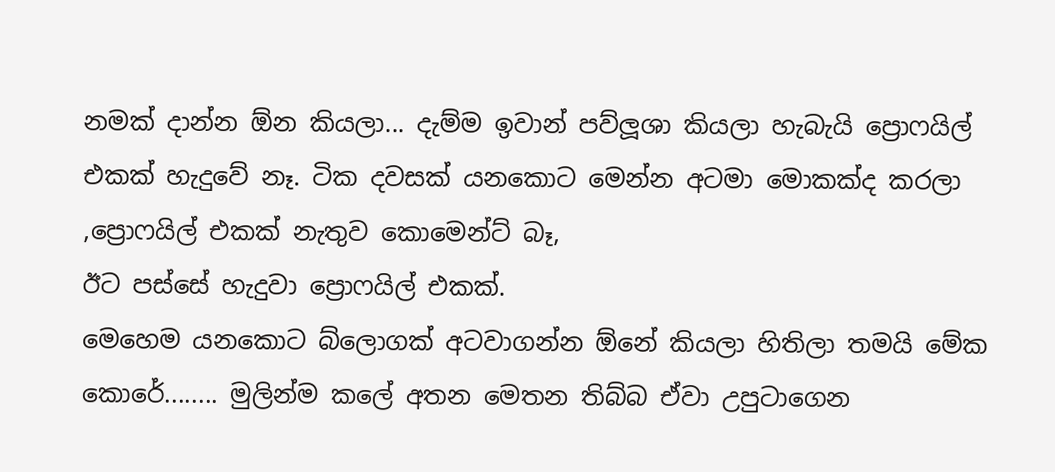නමක් දාන්න ඕන කියලා... දැම්ම ඉවාන් පව්ලූශා කියලා හැබැයි ප්‍රොෆයිල් එකක් හැදුවේ නෑ. ටික දවසක් යනකොට මෙන්න අටමා මොකක්ද කරලා ,ප්‍රොෆයිල් එකක් නැතුව කොමෙන්ට් බෑ,
ඊට පස්සේ හැදුවා ප්‍රොෆයිල් එකක්.
මෙහෙම යනකොට බ්ලොගක් අටවාගන්න ඕනේ කියලා හිතිලා තමයි මේක කොරේ........ මුලින්ම කලේ අතන මෙතන තිබ්බ ඒවා උපුටාගෙන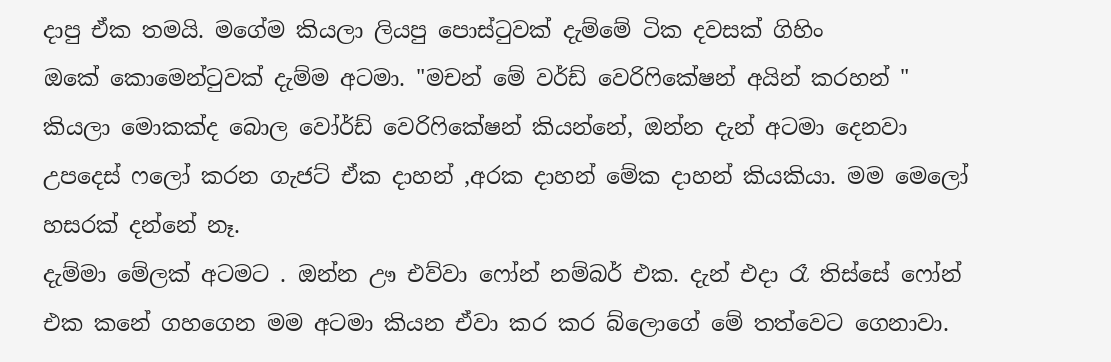දාපු ඒක තමයි. මගේම කියලා ලියපු පොස්ටුවක් දැම්මේ ටික දවසක් ගිහිං
ඔකේ කොමෙන්ටුවක් දැම්ම අටමා. "මචන් මේ වර්ඩ් වෙරිෆිකේෂන් අයින් කරහන් " කියලා මොකක්ද බොල වෝර්ඩ් වෙරිෆිකේෂන් කියන්නේ, ඔන්න දැන් අටමා දෙනවා උපදෙස් ෆලෝ කරන ගැජට් ඒක දාහන් ,අරක දාහන් මේක දාහන් කියකියා. මම මෙලෝ හසරක් දන්නේ නෑ.
දැම්මා මේලක් අටමට . ඔන්න ඌ එව්වා ෆෝන් නම්බර් එක. දැන් එදා රෑ තිස්සේ ෆෝන් එක කනේ ගහගෙන මම අටමා කියන ඒවා කර කර බ්ලොගේ මේ තත්වෙට ගෙනාවා.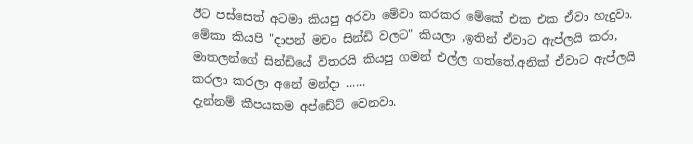ඊට පස්සෙත් අටමා කියපු අරවා මේවා කරකර මේකේ එක එක ඒවා හැදුවා. මේකා කියපි "දාපන් මචං සින්ඩි වලට" කියලා ,ඉතින් ඒවාට ඇප්ලයි කරා, මාතලන්ගේ සින්ඩියේ විතරයි කියපු ගමන් එල්ල ගත්තේ.අනික් ඒවාට ඇප්ලයි කරලා කරලා අනේ මන්දා ......
දැන්නම් කීපයකම අප්ඩේට් වෙනවා.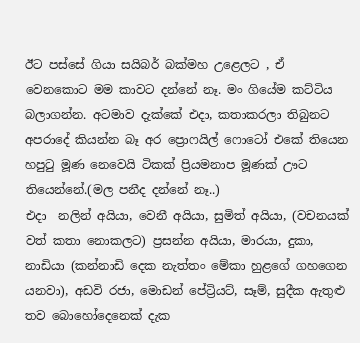ඊට පස්සේ ගියා සයිබර් බක්මහ උළෙලට , ඒ වෙනකොට මම කාවට දන්නේ නෑ. මං ගියේම කට්ටිය බලාගන්න. අටමාව දැක්කේ එදා, කතාකරලා තිබුනට අපරාදේ කියන්න බෑ අර ප්‍රොෆයිල් ෆොටෝ එකේ තියෙන හපුටු මූණ නෙවෙයි ටිකක් ප්‍රියමනාප මූණක් ඌට තියෙන්නේ.(මල පනීද දන්නේ නෑ..)
එදා  නලින් අයියා, වෙනී අයියා, සුමිත් අයියා, (වචනයක් වත් කතා නොකලට) ප්‍රසන්න අයියා, මාරයා, දුකා, නාඩියා (කන්නාඩි දෙක නැත්තං මේකා හුළගේ ගහගෙන යනවා), අඩවි රජා, මොඩන් පේට්‍රියට්, සෑම්, සුදීක ඇතුළු තව බොහෝදෙනෙක් දැක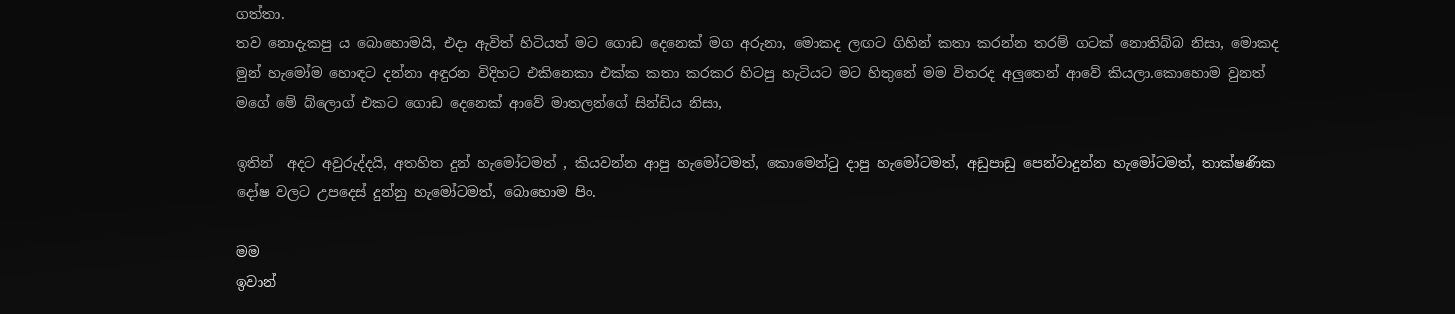ගත්තා.
තව නොදැකපු ය බොහොමයි, එදා ඇවිත් හිටියත් මට ගොඩ දෙනෙක් මග අරුනා, මොකද ලඟට ගිහින් කතා කරන්න තරම් ගටක් නොතිබ්බ නිසා, මොකද මුන් හැමෝම හොඳට දන්නා අඳුරන විදිහට එකිනෙකා එක්ක කතා කරකර හිටපු හැටියට මට හිතුනේ මම විතරද අලුතෙන් ආවේ කියලා.කොහොම වුනත් මගේ මේ බ්ලොග් එකට ගොඩ දෙනෙක් ආවේ මාතලන්ගේ සින්ඩිය නිසා,

ඉතින්  අදට අවුරුද්දයි, අතහිත දුන් හැමෝටමත් , කියවන්න ආපු හැමෝටමත්, කොමෙන්ටු දාපු හැමෝටමත්, අඩුපාඩු පෙන්වාදුන්න හැමෝටමත්, තාක්ෂණික දෝෂ වලට උපදෙස් දුන්නු හැමෝටමත්, බොහොම පිං.

මම
ඉවාන්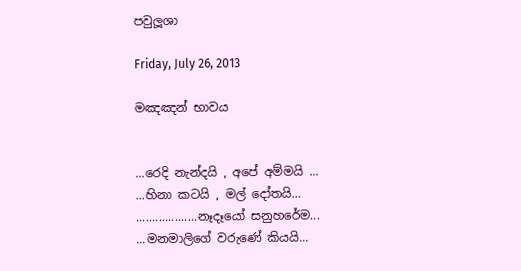පවුලූශා

Friday, July 26, 2013

මඤඤන් භාවය


...රෙදි නැන්දයි , අපේ අම්මයි ...
...හිනා කටයි , මල් දෝතයි...
...................නෑදෑයෝ සනුහරේම...
...මනමාලිගේ වරුණේ කියයි...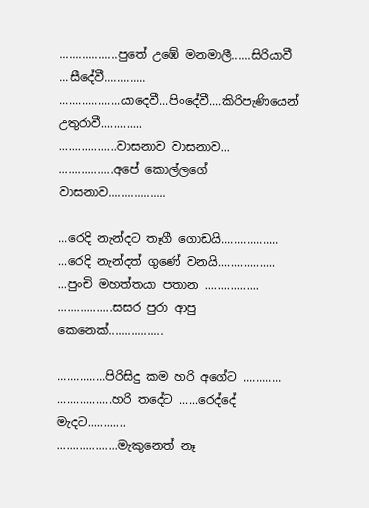..................පුතේ උඹේ මනමාලී......සිරියාවී ...සීදේවී.............
...................යාදෙවී...පිංදේවී....කිරිපැණියෙන් උතුරාවී.............
..................වාසනාව වාසනාව...
.................අපේ කොල්ලගේ වාසනාව..................

...රෙදි නැන්දට තෑගී ගොඩයි..................
...රෙදි නැන්දත් ගුණේ වනයි..................
...පුංචි මහත්තයා පතාන .................
.................සසර පුරා ආපු කෙනෙක්.................

...............පිරිසිදු කම හරි අගේට ............
.................හරි තදේට ......රෙද්දේ මැදට............
...................මැකුනෙත් නෑ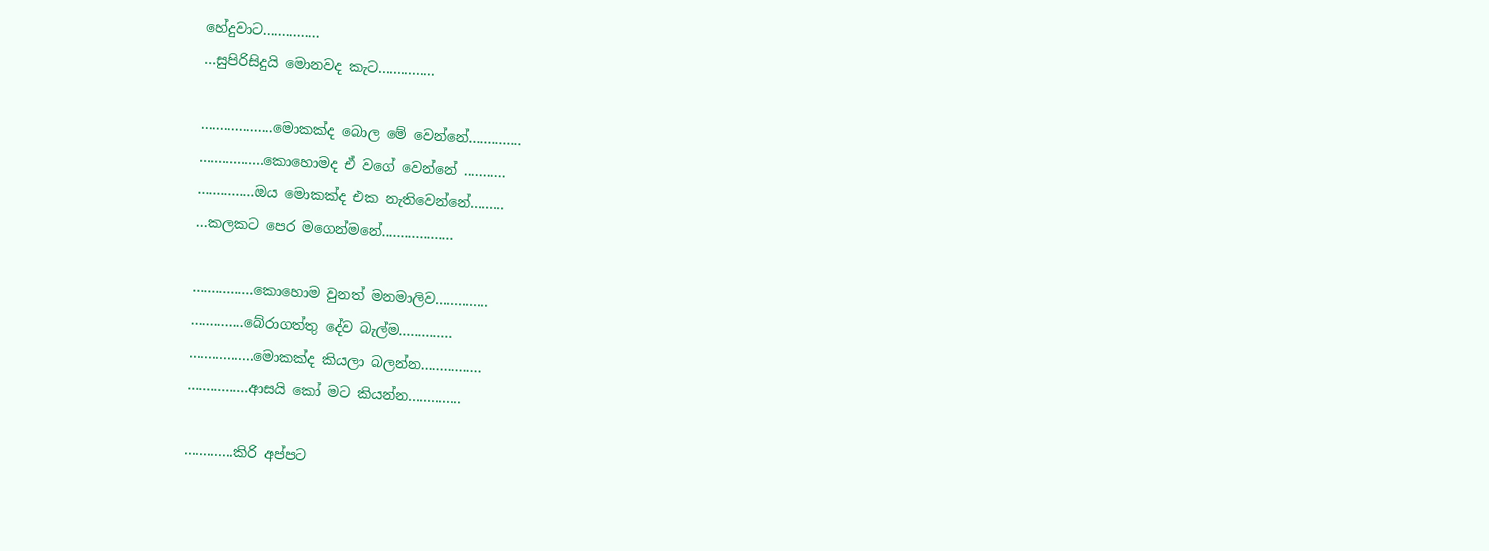හේදුවාට...............
...සුපිරිසිදුයි මොනවද කැට...............

...................මොකක්ද බොල මේ වෙන්නේ..............
.................කොහොමද ඒ වගේ වෙන්නේ ...........
...............ඔය මොකක්ද එක නැතිවෙන්නේ.........
...කලකට පෙර මගෙන්මනේ...................

................කොහොම වුනත් මනමාලිව..............
..............බේරාගත්තු දේව බැල්ම..............
.................මොකක්ද කියලා බලන්න................
................ආසයි කෝ මට කියන්න..............

.............කිරි අප්පට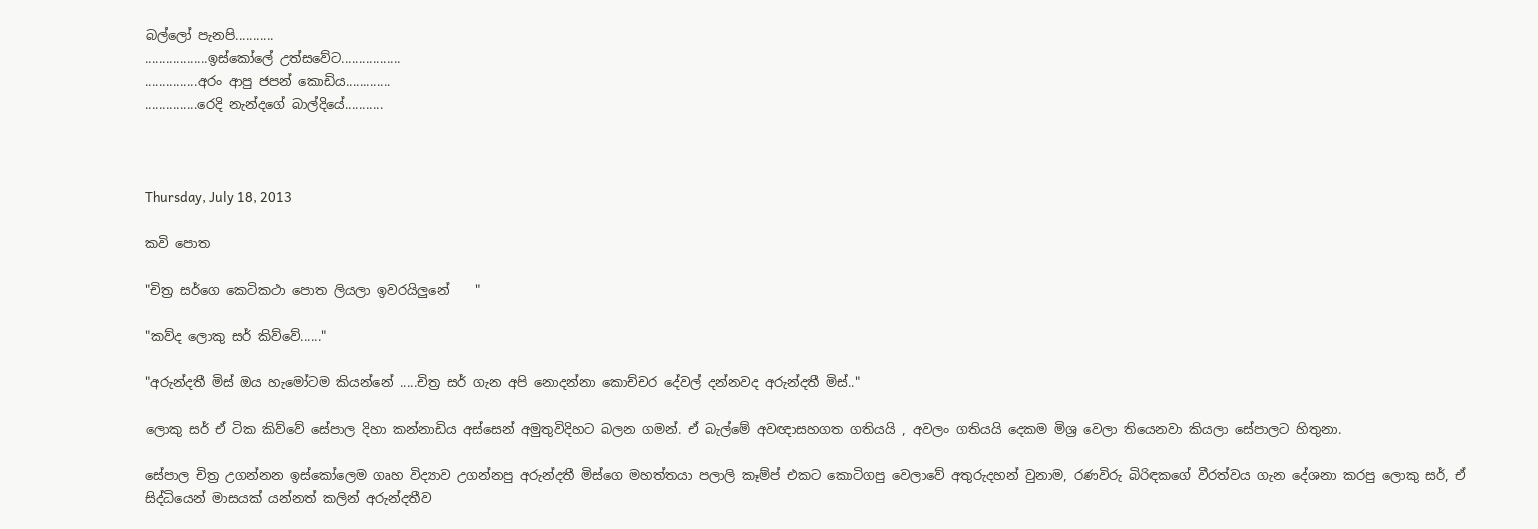බල්ලෝ පැනපි...........
..................ඉස්කෝලේ උත්සවේට.................
...............අරං ආපු ජපන් කොඩිය.............
...............රෙදි නැන්දගේ බාල්දියේ...........



Thursday, July 18, 2013

කවි පොත

"චිත්‍ර සර්ගෙ කෙටිකථා පොත ලියලා ඉවරයිලුනේ    "

"කව්ද ලොකු සර් කිව්වේ......"

"අරුන්දතී මිස් ඔය හැමෝටම කියන්නේ .....චිත්‍ර සර් ගැන අපි නොදන්නා කොච්චර දේවල් දන්නවද අරුන්දතී මිස්.."

ලොකු සර් ඒ ටික කිව්වේ සේපාල දිහා කන්නාඩිය අස්සෙන් අමුතුවිදිහට බලන ගමන්. ඒ බැල්මේ අවඥාසහගත ගතියයි , අවලං ගතියයි දෙකම මිශ්‍ර වෙලා තියෙනවා කියලා සේපාලට හිතුනා.

සේපාල චිත්‍ර උගන්නන ඉස්කෝලෙම ගෘහ විද්‍යාව උගන්නපු අරුන්දතී මිස්ගෙ මහත්තයා පලාලි කෑම්ප් එකට කොටිගපු වෙලාවේ අතුරුදහන් වුනාම, රණවිරු බිරිඳකගේ වීරත්වය ගැන දේශනා කරපු ලොකු සර්, ඒ සිද්ධියෙන් මාසයක් යන්නත් කලින් අරුන්දතීව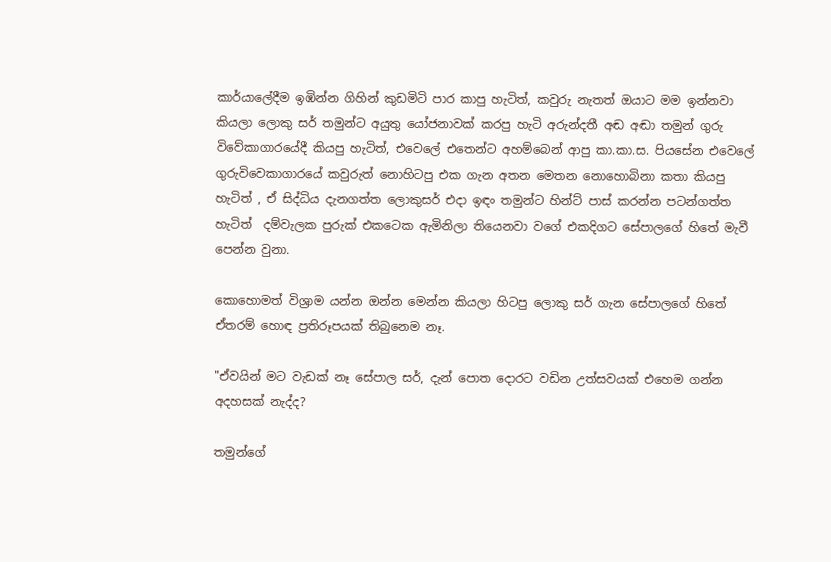කාර්යාලේදීම ඉඹින්න ගිහින් කුඩමිටි පාර කාපු හැටිත්, කවුරු නැතත් ඔයාට මම ඉන්නවා කියලා ලොකු සර් තමුන්ට අයුතු යෝජනාවක් කරපු හැටි අරුන්දතී අඬ අඬා තමුන් ගුරු විවේකාගාරයේදී කියපු හැටිත්, එවෙලේ එතෙන්ට අහම්බෙන් ආපු කා.කා.ස. පියසේන එවෙලේ ගුරුවිවෙකාගාරයේ කවුරුත් නොහිටපු එක ගැන අතන මෙතන නොහොබිනා කතා කියපු හැටිත් , ඒ සිද්ධිය දැනගත්ත ලොකුසර් එදා ඉඳං තමුන්ට හින්ට් පාස් කරන්න පටන්ගත්ත හැටිත්  දම්වැලක පුරුක් එකටෙක ඇමිනිලා තියෙනවා වගේ එකදිගට සේපාලගේ හිතේ මැවී පෙන්න වුනා.

කොහොමත් විශ්‍රාම යන්න ඔන්‍න‍ මෙන්න කියලා හිටපු ලොකු සර් ගැන සේපාලගේ හිතේ ඒතරම් හොඳ ප්‍රතිරූපයක් තිබුනෙම නෑ.

"ඒවයින් මට වැඩක් නෑ සේපාල සර්, දැන් පොත දොරට වඩින උත්සවයක් එහෙම ගන්න අදහසක් නැද්ද?

තමුන්ගේ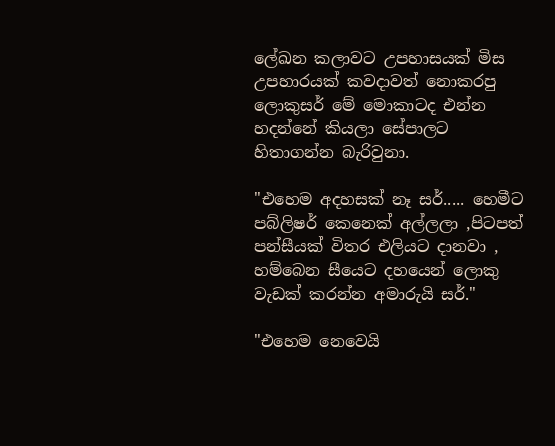ලේඛන කලාවට උපහාසයක්‌ මිස උපහාරයක්‌ කවදාවත් නොකරපු ලොකුසර් මේ මොකාටද එන්න හදන්නේ කියලා සේපාලට හිතාගන්න බැරිවුනා.

"එහෙම අදහසක් නෑ සර්..... හෙමීට පබ්ලිෂර් කෙනෙක් අල්ලලා ,පිටපත් පන්සීයක්‌ විතර එලියට දානවා , හම්බෙන සීයෙට දහයෙන් ලොකු වැඩක් කරන්න අමාරුයි සර්."

"එහෙම නෙවෙයි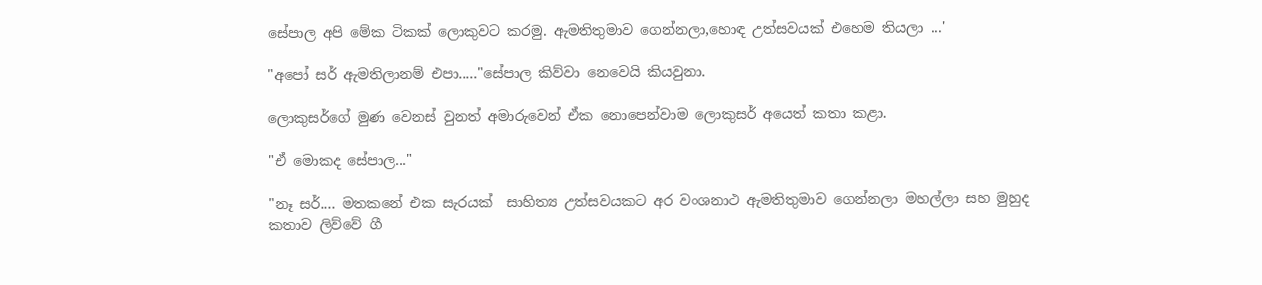සේපාල අපි මේක ටිකක් ලොකුවට කරමු. ඇමතිතුමාව ගෙන්නලා,හොඳ උත්සවයක් එහෙම තියලා ...'

"අපෝ සර් ඇමතිලානම් එපා....."සේපාල කිව්වා නෙවෙයි කියවුනා.

ලොකුසර්ගේ මුණ වෙනස් වුනත් අමාරුවෙන් ඒක නොපෙන්වාම ලොකුසර් අයෙත් කතා කළා.

"ඒ මොකද සේපාල..."

"නෑ සර්.... මතකනේ එක සැරයක්  සාහිත්‍ය උත්සවයකට අර වංශනාථ ඇමතිතුමාව ගෙන්නලා මහල්ලා සහ මුහුද කතාව ලිව්වේ ගී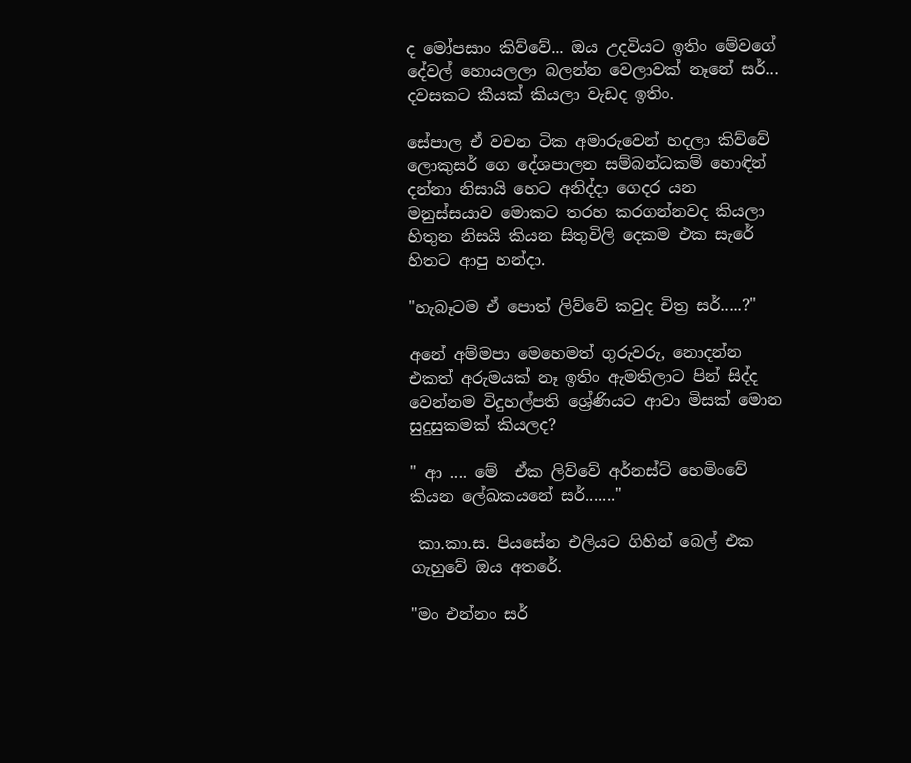ද මෝපසාං කිව්වේ... ඔය උදවියට ඉතිං මේවගේ දේවල් හොයලලා බලන්න වෙලාවක් නෑනේ සර්... දවසකට කීයක්‌ කියලා වැඩද ඉතිං.

සේපාල ඒ වචන ටික අමාරුවෙන් හදලා කිව්වේ ලොකුසර් ගෙ දේශපාලන සම්බන්ධකම් හොඳින් දන්නා නිසායි හෙට අනිද්දා ගෙදර යන මනුස්සයාව මොකට තරහ කරගන්නවද කියලා හිතුන නිසයි කියන සිතුවිලි දෙකම එක සැරේ හිතට ආපු හන්දා.

"හැබෑටම ඒ පොත් ලිව්වේ කවුද චිත්‍ර සර්.....?"

අනේ අම්මපා මෙහෙමත් ගුරුවරු, නොදන්න එකත් අරුමයක් නෑ ඉතිං ඇමතිලාට පින් සිද්ද වෙන්නම විදුහල්පති ශ්‍රේණියට ආවා මිසක් මොන සුදුසුකමක් කියලද?

" ආ .... මේ  ඒක ලිව්වේ අර්නස්ට් හෙමිංවේ කියන ලේඛකයනේ සර්......."

 කා.කා.ස. පියසේන එලියට ගිහින් බෙල් එක ගැහුවේ ඔය අතරේ.

"මං එන්නං සර්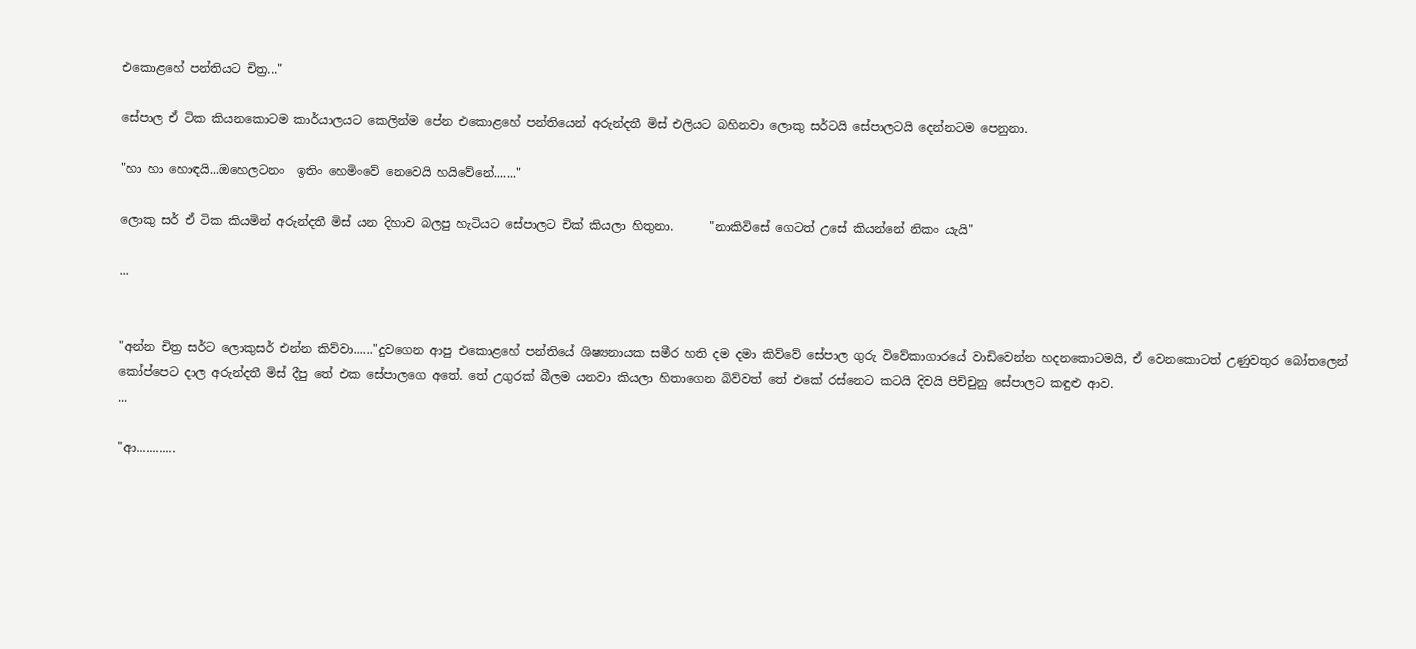එකොළහේ පන්තියට චිත්‍ර..."

සේපාල ඒ ටික කියනකොටම කාර්යාලයට කෙලින්ම පේන එකොළහේ පන්තියෙන් අරුන්දතී මිස් එලියට බහිනවා ලොකු සර්ටයි සේපාලටයි දෙන්නටම පෙනුනා.

"හා හා හොඳයි...ඔහෙලටනං  ඉතිං හෙමිංවේ නෙවෙයි හයිවේනේ......."

ලොකු සර් ඒ ටික කියමින් අරුන්දතී මිස් යන දිහාව බලපු හැටියට සේපාලට චික් කියලා හිතුනා.      "නාකිවිසේ ගෙටත් උසේ කියන්නේ නිකං යැයි"

...


"අන්න චිත්‍ර සර්ට ලොකුසර් එන්න කිව්වා......"දුවගෙන ආපු එකොළහේ පන්තියේ ශිෂ්‍යනායක සමීර හති දම දමා කිව්වේ සේපාල ගුරු විවේකාගාරයේ වාඩිවෙන්න හදනකොටමයි, ඒ වෙනකොටත් උණුවතුර බෝතලෙන්
කෝප්පෙට දාල අරුන්දතී මිස් දීපු තේ එක සේපාලගෙ අතේ. තේ උගුරක්‌ බීලම යනවා කියලා හිතාගෙන බිව්වත් තේ එකේ රස්නෙට කටයි දිවයි පිච්චුනු සේපාලට කඳුළු ආව.
...

"ආ............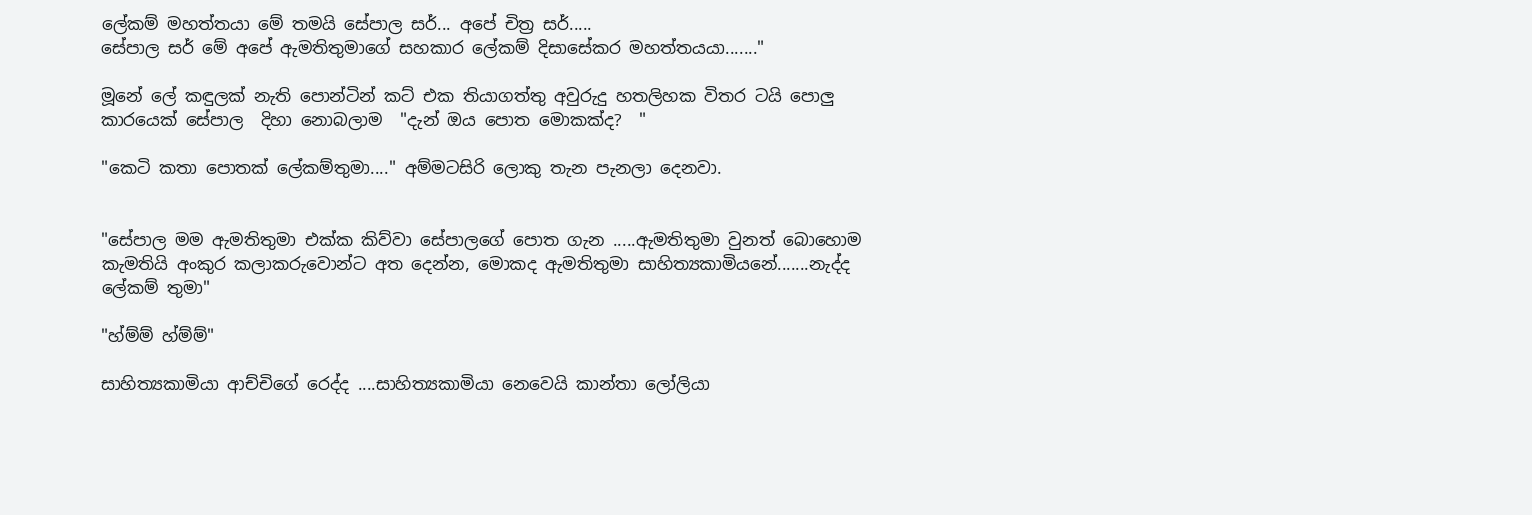ලේකම් මහත්තයා මේ තමයි සේපාල සර්... අපේ චිත්‍ර සර්.....
සේපාල සර් මේ අපේ ඇමතිතුමාගේ සහකාර ලේකම් දිසාසේකර මහත්තයයා......."

මූනේ ලේ කඳුලක් නැති පොන්ටින් කට් එක තියාගත්තු අවුරුදු හතලිහක විතර ටයි පොලු කාරයෙක් සේපාල  දිහා නොබලාම  "දැන් ඔය පොත මොකක්ද?  "

"කෙටි කතා පොතක් ලේකම්තුමා...." අම්මටසිරි ලොකු තැන පැනලා දෙනවා.


"සේපාල මම ඇමතිතුමා එක්ක කිව්වා සේපාලගේ පොත ගැන .....ඇමතිතුමා වුනත් බොහොම කැමතියි අංකුර කලාකරුවොන්ට අත දෙන්න, මොකද ඇමතිතුමා සාහිත්‍යකාමියනේ.......නැද්ද ලේකම් තුමා"

"හ්ම්ම් හ්ම්ම්"

සාහිත්‍යකාමියා ආච්චිගේ රෙද්ද ....සාහිත්‍යකාමියා නෙවෙයි කාන්තා ලෝලියා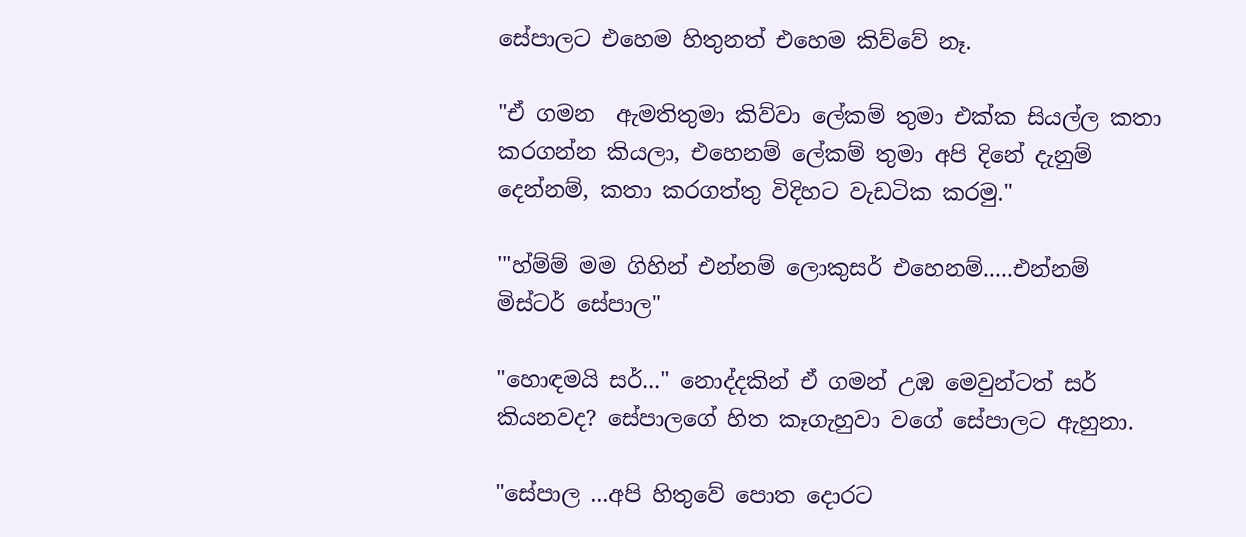සේපාලට එහෙම හිතුනත් එහෙම කිව්වේ නෑ.

"ඒ ගමන  ඇමතිතුමා කිව්වා ලේකම් තුමා එක්ක සියල්ල කතා කරගන්න කියලා, එහෙනම් ලේකම් තුමා අපි දිනේ දැනුම් දෙන්නම්, කතා කරගත්තු විදිහට වැඩටික කරමු."

'"හ්ම්ම් මම ගිහින් එන්නම් ලොකුසර් එහෙනම්.....එන්නම් මිස්ටර් සේපාල"

"හොඳමයි සර්..." නොද්දකින් ඒ ගමන් උඹ මෙවුන්ටත් සර් කියනවද? සේපාලගේ හිත කෑගැහුවා වගේ සේපාලට ඇහුනා.

"සේපාල ...අපි හිතුවේ පොත දොරට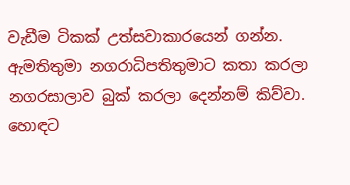වැඩීම ටිකක් උත්සවාකාරයෙන් ගන්න. ඇමතිතුමා නගරාධිපතිතුමාට කතා කරලා නගරසාලාව බුක් කරලා දෙන්නම් කිව්වා. හොඳට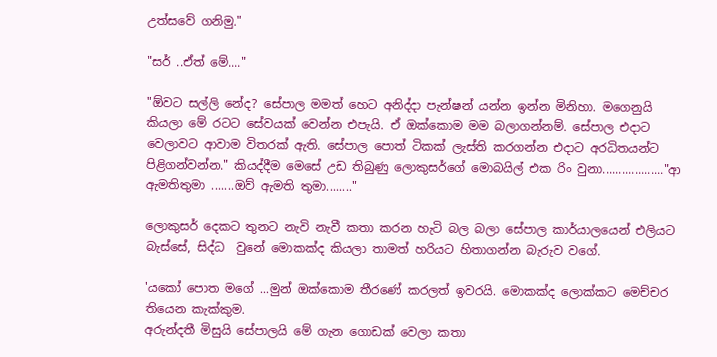උත්සවේ ගනිමු."

"සර් ..ඒත් මේ...."

"ඕවට සල්ලි නේද? සේපාල මමත් හෙට අනිද්දා පැන්ෂන් යන්න ඉන්න මිනිහා. මගෙනුයි කියලා මේ රටට සේවයක් වෙන්න එපැයි. ඒ ඔක්කොම මම බලාගන්නම්. සේපාල එදාට වෙලාවට ආවාම විතරක් ඇති. සේපාල පොත් ටිකක් ලැස්ති කරගන්න එදාට අරධිතයන්ට පිළිගන්වන්න." කියද්දීම මෙසේ උඩ තිබුණු ලොකුසර්ගේ මොබයිල් එක රිං වුනා..................."ආ ඇමතිතුමා .......ඔව් ඇමති තුමා........"

ලොකුසර් දෙකට තුනට නැවි නැවී කතා කරන හැටි බල බලා සේපාල කාර්යාලයෙන් එලියට බැස්සේ, සිද්ධ  වුනේ මොකක්ද කියලා තාමත් හරියට හිතාගන්න බැරුව වගේ.

'යකෝ පොත මගේ ...මුන් ඔක්කොම තීරණේ කරලත් ඉවරයි. මොකක්ද ලොක්කට මෙච්චර තියෙන කැක්කුම.
අරුන්දතී මිසුයි සේපාලයි මේ ගැන ගොඩක් වෙලා කතා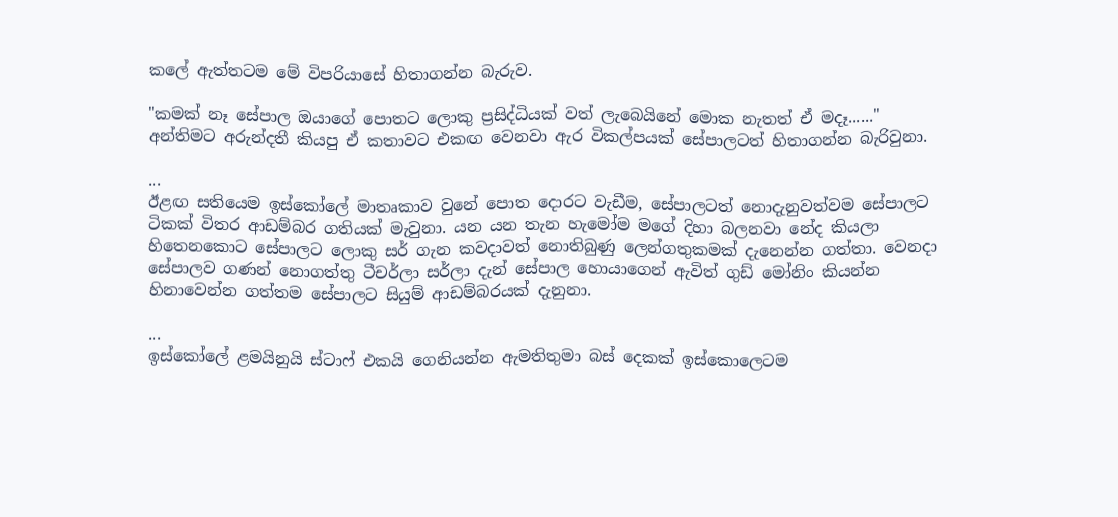කලේ ඇත්තටම මේ විපරියාසේ හිතාගන්න බැරුව.

"කමක් නෑ සේපාල ඔයාගේ පොතට ලොකු ප්‍රසිද්ධියක් වත් ලැබෙයිනේ මොක නැතත් ඒ මදෑ......" අන්තිමට අරුන්දතී කියපු ඒ කතාවට එකඟ වෙනවා ඇර විකල්පයක් සේපාලටත් හිතාගන්න බැරිවුනා.

...
ඊළඟ සතියෙම ඉස්කෝලේ මාතෘකාව වුනේ පොත දොරට වැඩීම, සේපාලටත් නොදැනුවත්වම සේපාලට ටිකක් විතර ආඩම්බර ගතියක් මැවුනා. යන යන තැන හැමෝම මගේ දිහා බලනවා නේද කියලා හිතෙනකොට සේපාලට ලොකු සර් ගැන කවදාවත් නොතිබුණු ලෙන්ගතුකමක් දැනෙන්න ගත්තා. වෙනදා සේපාලව ගණන් නොගත්තු ටීචර්ලා සර්ලා දැන් සේපාල හොයාගෙන් ඇවිත් ගුඩ් මෝනිං කියන්න හිනාවෙන්න ගත්තම සේපාලට සියුම් ආඩම්බරයක් දැනුනා.

...
ඉස්කෝලේ ළමයිනුයි ස්ටාෆ් එකයි ගෙනියන්න ඇමතිතුමා බස් දෙකක් ඉස්කොලෙටම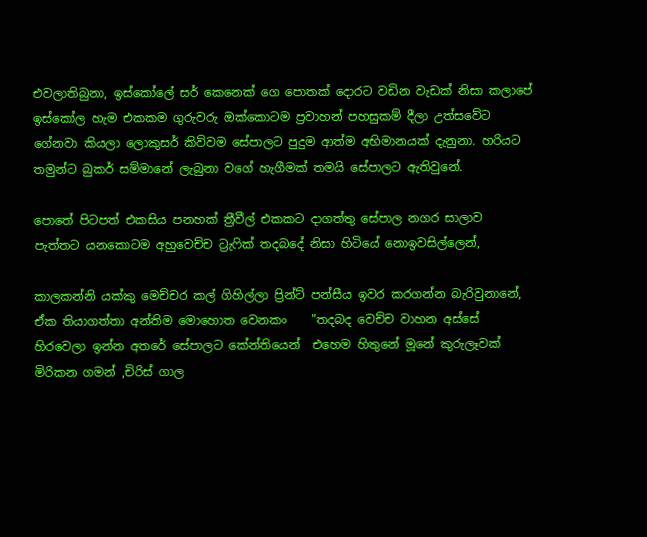එවලාතිබුනා, ඉස්කෝලේ සර් කෙනෙක් ගෙ පොතක් දොරට වඩින වැඩක් නිසා කලාපේ ඉස්කෝල හැම එකකම ගුරුවරු ඔක්කොටම ප්‍රවාහන් පහසුකම් දීලා උත්සවේට ගේනවා කියලා ලොකුසර් කිව්වම සේපාලට පුදුම ආත්ම අභිමානයක් දැනුනා. හරියට තමුන්ට බුකර් සම්මානේ ලැබුනා වගේ හැගීමක් තමයි සේපාලට ඇතිවුනේ.

පොතේ පිටපත් එකසිය පනහක් ත්‍රීවීල් එකකට දාගත්තු සේපාල නගර සාලාව පැත්තට යනකොටම අහුවෙච්ච ට්‍රැෆික් තදබදේ නිසා හිටියේ නොඉවසිල්ලෙන්,

කාලකන්නි යක්කු මෙච්චර කල් ගිහිල්ලා ප්‍රින්ට් පන්සීය ඉවර කරගන්න බැරිවුනානේ, ඒක තියාගත්තා අන්තිම මොහොත වෙනකං    "තදබද වෙච්ච වාහන අස්සේ හිරවෙලා ඉන්න අතරේ සේපාලට කේන්තියෙන්  එහෙම හිතුනේ මූනේ කුරුලෑවක්‌ මිරිකන ගමන් ,චිරිස් ගාල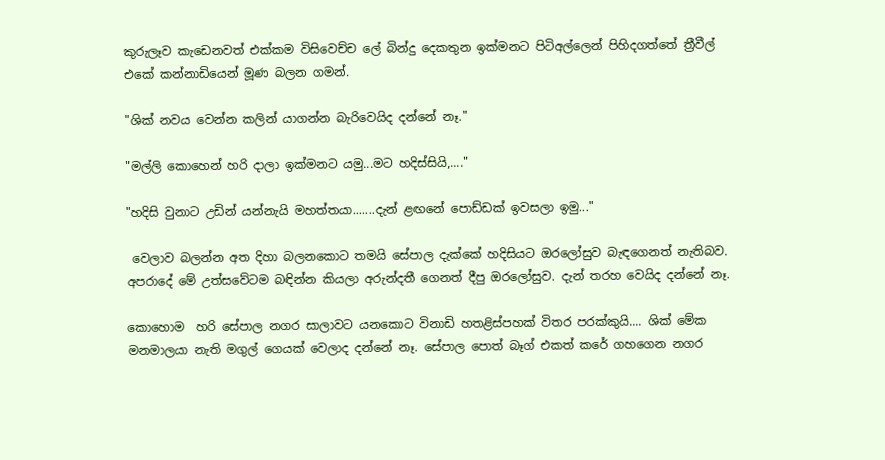කුරුලෑව කැඩෙනවත් එක්කම විසිවෙච්ච ලේ බින්දු දෙකතුන ඉක්මනට පිටිඅල්ලෙන් පිහිදගත්තේ ත්‍රීවීල් එකේ කන්නාඩියෙන් මූණ බලන ගමන්.

"ශික් නවය වෙන්න කලින් යාගන්න බැරිවෙයිද දන්නේ නෑ."

"මල්ලි කොහෙන් හරි දාලා ඉක්මනට යමු...මට හදිස්සියි,...."

"හදිසි වුනාට උඩින් යන්නැයි මහත්තයා.......දැන් ළඟනේ පොඩ්ඩක් ඉවසලා ඉමු..."

 වෙලාව බලන්න අත දිහා බලනකොට තමයි සේපාල දැක්කේ හදිසියට ඔරලෝසුව බැඳගෙනත් නැතිබව. අපරාදේ මේ උත්සවේටම බඳින්න කියලා අරුන්දතී ගෙනත් දීපු ඔරලෝසුව. දැන් තරහ වෙයිද දන්නේ නෑ.

කොහොම  හරි සේපාල නගර සාලාවට යනකොට විනාඩි හතළිස්පහක් විතර පරක්කුයි.... ශික් මේක මනමාලයා නැති මගුල් ගෙයක් වෙලාද දන්නේ නෑ. සේපාල පොත් බෑග් එකත් කරේ ගහගෙන නගර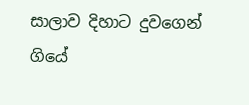සාලාව දිහාට දුවගෙන් ගියේ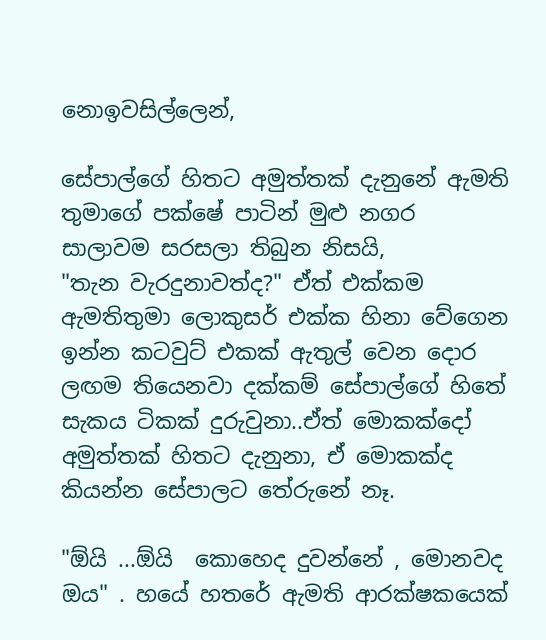නොඉවසිල්ලෙන්,

සේපාල්ගේ හිතට අමුත්තක් දැනුනේ ඇමති තුමාගේ පක්ෂේ පාටින් මුළු නගර සාලාවම සරසලා තිබුන නිසයි,
"තැන වැරදුනාවත්ද?" ඒත් එක්කම ඇමතිතුමා ලොකුසර් එක්ක හිනා වේගෙන ඉන්න කටවුට් එකක් ඇතුල් වෙන දොර ලඟම තියෙනවා දක්කම් සේපාල්ගේ හිතේ සැකය ටිකක් දුරුවුනා..ඒත් මොකක්දෝ අමුත්තක් හිතට දැනුනා, ඒ මොකක්ද කියන්න සේපාලට තේරුනේ නෑ.

"ඕයි ...ඕයි  කොහෙද දුවන්නේ , මොනවද ඔය" . හයේ හතරේ ඇමති ආරක්ෂකයෙක්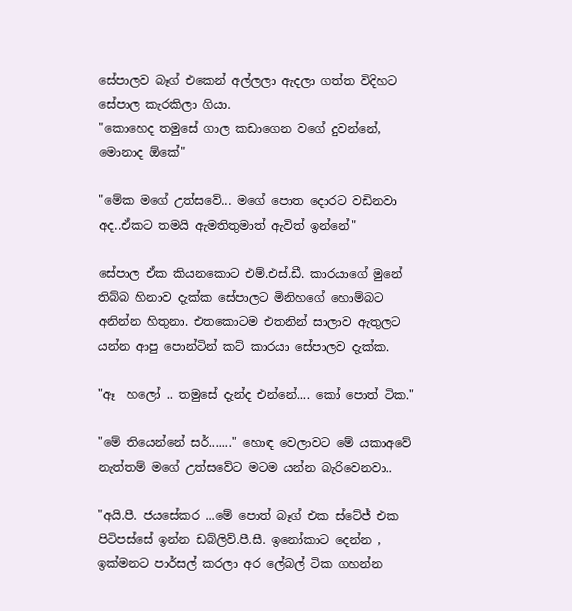සේපාලව බෑග් එකෙන් අල්ලලා ඇදලා ගත්ත විදිහට සේපාල කැරකිලා ගියා.
"කොහෙද තමුසේ ගාල කඩාගෙන වගේ දුවන්නේ, මොනාද ඕකේ"

"මේක මගේ උත්සවේ... මගේ පොත දොරට වඩිනවා අද..ඒකට තමයි ඇමතිතුමාත් ඇවිත් ඉන්නේ"

සේපාල ඒක කියනකොට එම්.එස්.ඩී. කාරයාගේ මුනේ තිබ්බ හිනාව දැක්ක සේපාලට මිනිහගේ හොම්බට අනින්න හිතුනා. එතකොටම එතනින් සාලාව ඇතුලට යන්න ආපු පොන්ටින් කට් කාරයා සේපාලව දැක්ක.

"ඈ  හලෝ .. තමුසේ දැන්ද එන්නේ.... කෝ පොත් ටික."

"මේ තියෙන්නේ සර්......." හොඳ වෙලාවට මේ යකාඅවේ නැත්තම් මගේ උත්සවේට මටම යන්න බැරිවෙනවා..

"අයි.පී. ජයසේකර ...මේ පොත් බෑග් එක ස්ටේජ් එක පිටිපස්සේ ඉන්න ඩබ්ලිව්.පී.සී. ඉනෝකාට දෙන්න , ඉක්මනට පාර්සල් කරලා අර ලේබල් ටික ගහන්න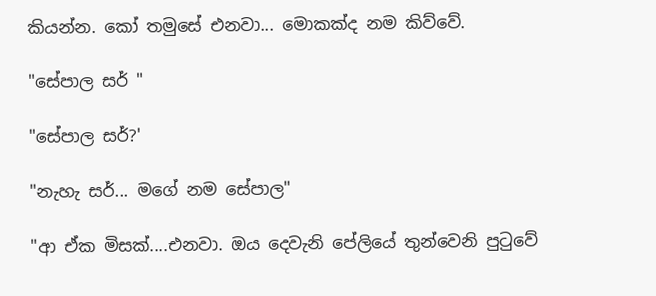කියන්න. කෝ තමුසේ එනවා... මොකක්ද නම කිව්වේ.

"සේපාල සර් "

"සේපාල සර්?'

"නැහැ සර්... මගේ නම සේපාල"

"ආ ඒක මිසක්....එනවා. ඔය දෙවැනි පේලියේ තුන්වෙනි පුටුවේ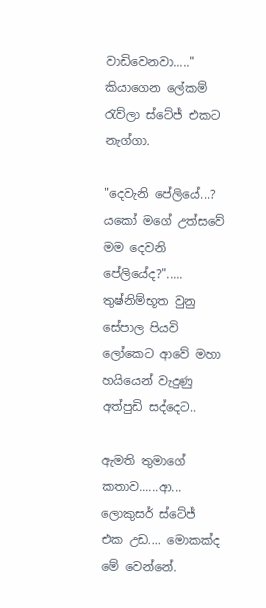වාඩිවෙනවා....." කියාගෙන ලේකම් රැව්ලා ස්ටේජ් එකට නැග්ගා.

"දෙවැනි පේලියේ...? යකෝ මගේ උත්සවේ මම දෙවනි පේලියේද?"..... තුෂ්නිම්භූත වුනු සේපාල පියවි ලෝකෙට ආවේ මහා හයියෙන් වැදුණු අත්පුඩි සද්දෙට..

ඇමති තුමාගේ කතාව......ආ... ලොකුසර් ස්ටේජ් එක උඩ.... මොකක්ද මේ වෙන්නේ.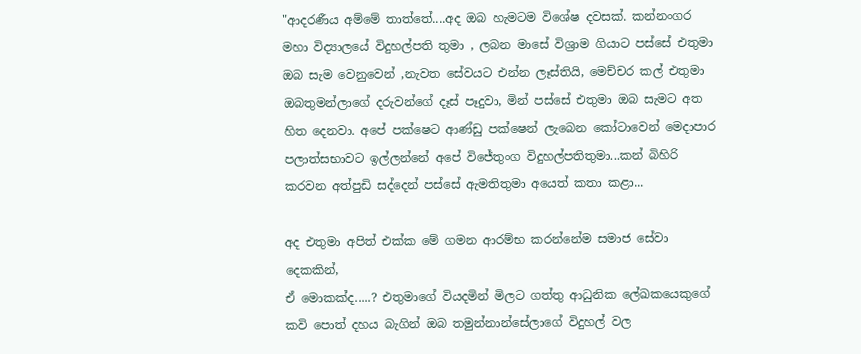"ආදරණීය අම්මේ තාත්තේ....අද ඔබ හැමටම විශේෂ දවසක්. කන්නංගර මහා විද්‍යාලයේ විදුහල්පති තුමා , ලබන මාසේ විශ්‍රාම ගියාට පස්සේ එතුමා ඔබ සැම වෙනුවෙන් ,නැවත සේවයට එන්න ලෑස්තියි, මෙච්චර කල් එතුමා ඔබතුමන්ලාගේ දරුවන්ගේ දෑස් පෑදුවා, මින් පස්සේ එතුමා ඔබ සැමට අත හිත දෙනවා. අපේ පක්ෂෙට ආණ්ඩු පක්ෂෙන් ලැබෙන කෝටාවෙන් මෙදාපාර පලාත්සභාවට ඉල්ලන්නේ අපේ විජේතුංග විදුහල්පතිතුමා...කන් බිහිරි කරවන අත්පුඩි සද්දෙන් පස්සේ ඇමතිතුමා අයෙත් කතා කළා...

අද එතුමා අපිත් එක්ක මේ ගමන ආරම්භ කරන්නේම සමාජ සේවා දෙකකින්,
ඒ මොකක්ද.....? එතුමාගේ වියදමින් මිලට ගත්තු ආධුනික ලේඛකයෙකුගේ  කවි පොත් දහය බැගින් ඔබ තමුන්නාන්සේලාගේ විදුහල් වල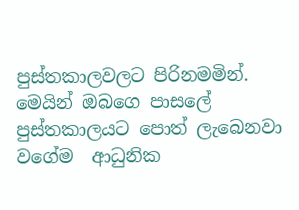පුස්තකාලවලට පිරිනමමින්. මෙයින් ඔබගෙ පාසලේ පුස්තකාලයට පොත් ලැබෙනවා වගේම  ආධුනික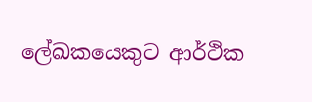ලේඛකයෙකුට ආර්ථික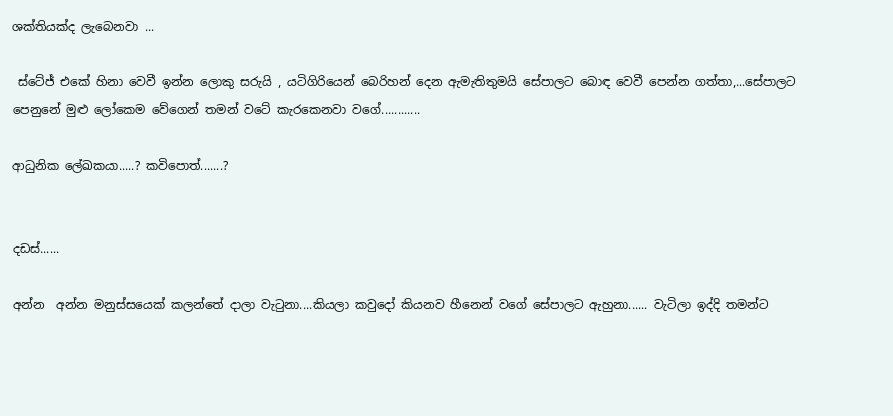ශක්තියක්ද ලැබෙනවා ...

 ස්ටේජ් එකේ හිනා වෙවී ඉන්න ලොකු සරුයි , යටිගිරියෙන් බෙරිහන් දෙන ඇමැතිතුමයි සේපාලට බොඳ වෙවී පෙන්න ගත්තා,...සේපාලට පෙනුනේ මුළු ලෝකෙම වේගෙන් තමන් වටේ කැරකෙනවා වගේ............

ආධුනික ලේඛකයා.....? කවිපොත්.......?


දඩස්......

අන්න  අන්න මනුස්සයෙක් කලන්තේ දාලා වැටුනා....කියලා කවුදෝ කියනව හීනෙන් වගේ සේපාලට ඇහුනා...... වැටිලා ඉද්දි තමන්ට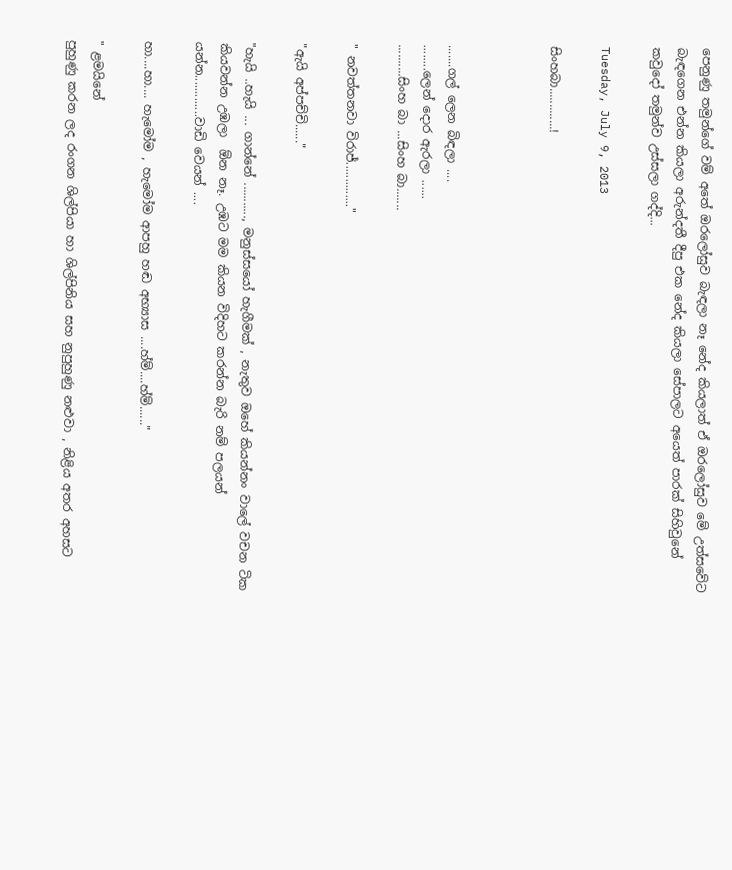පෙනුණු තමුන්ගේ වම් අතේ ඔරලෝසුව බැඳලා නෑ නේද කියලාත් ඒ ඔරලෝසුව මේ උත්සවේට බැඳගෙන එන්න කියලා අරුන්දතී දීපු එක නේද කියලා සේපාලට අයෙත් පාරක් සිහිවුනේ කවුදෝ තමුන්ව උස්සලා ගද්දි...

Tuesday, July 9, 2013

සිංහබා.............!



.......ගල් ලෙන බිඳලා ....
........ලෙන් දොර ඇරලා ......
..........සිංහ බා ...සිංහ බා.......

" නවත්තනවා විරාජ්.............."

"ඇයි අප්පච්චි......"

"හැයි ..හැයි ... ගාන්නේ ..........., මනුස්සයෝ හැගීමක් , නැතුව ඔහේ කියන්නං වාලේ වචන ටික කියවන්න උඹලා  ඕන නෑ. උඹට මම කියන විදිහට කරන්න බැරි නම් පලයන් යන්න.............වාඩි වෙයන් ....

හා....හා.... හැමෝම , හැමෝම ආපහු හඬ අභ්‍යාස ....හ්ම්....හ්ම්......"

" ළමයිනේ
පුහුණු කරන ලද රංගන ශිල්පියා හා ශිල්පිනිය සහ නුපුහුණු නළුවා , නිළිය අතර අහසට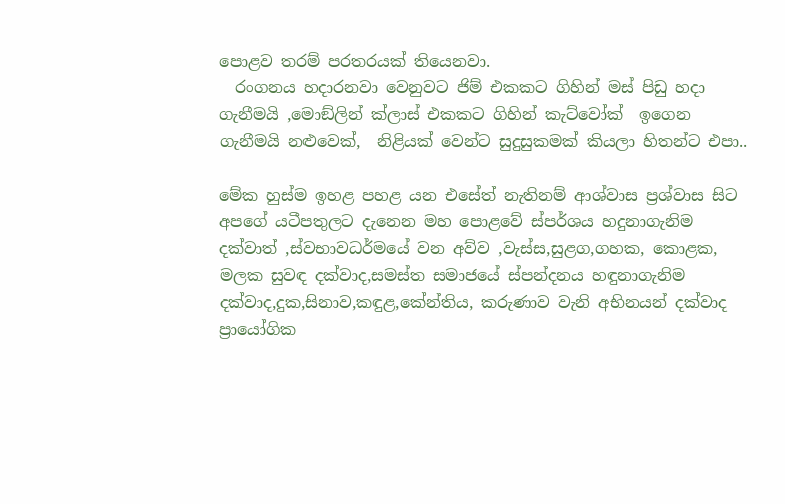පොළව තරම් පරතරයක් තියෙනවා.
  රංගනය හදාරනවා වෙනුවට ජිම් එකකට ගිහින් මස් පිඩු හදා ගැනීමයි ,මොඞ්ලින් ක්ලාස් එකකට ගිහින් කැට්වෝක්  ඉගෙන ගැනීමයි නළුවෙක්,  නිළියක් වෙන්ට සුදුසුකමක් කියලා හිතන්ට එපා..

මේක හුස්ම ඉහළ පහළ යන එසේත් නැතිනම් ආශ්වාස ප්‍රශ්වාස සිට අපගේ යටීපතුලට දැනෙන මහ පොළවේ ස්පර්ශය හදුනාගැනිම දක්වාත් ,ස්වභාවධර්මයේ වන අව්ව ,වැස්ස,සුළග,ගහක, කොළක, මලක සුවඳ දක්වාද,සමස්ත සමාජයේ ස්පන්දනය හඳුනාගැනිම දක්වාද,දුක,සිනාව,කඳුළ,කේන්තිය, කරුණාව වැනි අභිනයන් දක්වාද ප්‍රායෝගික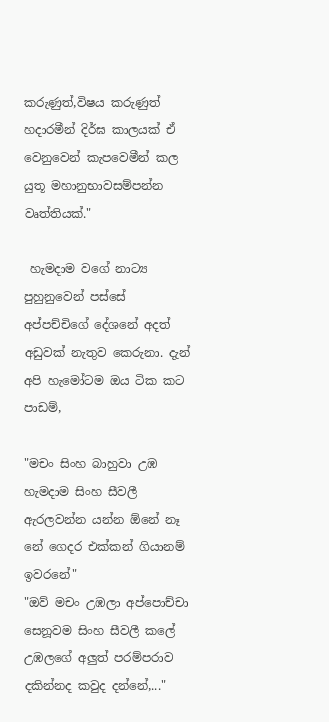කරුණුත්,විෂය කරුණුත් හදාරමීන් දිර්ඝ කාලයක් ඒ වෙනුවෙන් කැපවෙමීන් කල යුතූ මහානුභාවසම්පන්න වෘත්තියක්."

 හැමදාම වගේ නාට්‍ය පුහුනුවෙන් පස්සේ අප්පච්චිගේ දේශනේ අදත් අඩුවක් නැතුව කෙරුනා. දැන් අපි හැමෝටම ඔය ටික කට පාඩම්,

"මචං සිංහ බාහුවා උඹ හැමදාම සිංහ සීවලී ඇරලවන්න යන්න ඕනේ නෑ නේ ගෙදර එක්කන් ගියානම් ඉවරනේ"
"ඔව් මචං උඹලා අප්පොච්චා සෙනූවම සිංහ සීවලී කලේ උඹලගේ අලුත් පරම්පරාව දකින්නද කවුද දන්නේ,..."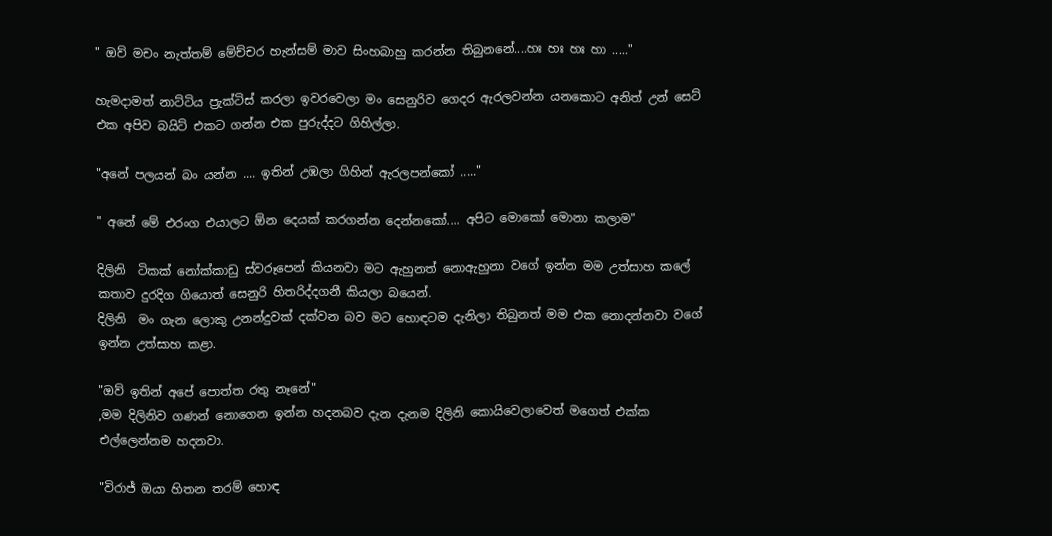" ඔව් මචං නැත්තම් මේච්චර හැන්සම් මාව සිංහබාහු කරන්න තිබුනනේ....හඃ හඃ හඃ හා ....."

හැමදාමත් නාට්ටිය ප්‍රැක්ටිස් කරලා ඉවරවෙලා මං සෙනුරිව ගෙදර ඇරලවන්න යනකොට අනිත් උන් සෙට් එක අපිව බයිට් එකට ගන්න එක පුරුද්දට ගිහිල්ලා.

"අනේ පලයන් බං යන්න .... ඉතින් උඹලා ගිහින් ඇරලපන්කෝ ....."

" අනේ මේ එරංග එයාලට ඕන දෙයක් කරගන්න දෙන්නකෝ.... අපිට මොකෝ මොනා කලාම"

දිලිනි  ටිකක් නෝක්කාඩු ස්වරූපෙන් කියනවා මට ඇහුනත් නොඇහුනා වගේ ඉන්න මම උත්සාහ කලේ කතාව දුරදිග ගියොත් සෙනුරි හිතරිද්දගනී කියලා බයෙන්.
දිලිනි  මං ගැන ලොකු උනන්දුවක් දක්වන බව මට හොඳටම දැනිලා තිබුනත් මම එක නොදන්නවා වගේ ඉන්න උත්සාහ කළා.

"ඔව් ඉතින් අපේ පොත්ත රතු නෑනේ"
,මම දිලිනිව ගණන් නොගෙන ඉන්න හදනබව දැන දැනම දිලිනි කොයිවෙලාවෙත් මගෙත් එක්ක එල්ලෙන්නම හදනවා.

"විරාජ් ඔයා හිතන තරම් හොඳ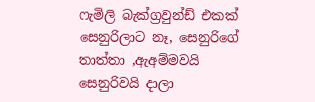ෆැමිලි බැක්ග්‍රවුන්ඩ් එකක් සෙනුරිලාට නෑ, සෙනුරිගේ තාත්තා ,ඇඅම්මවයි සෙනුරිවයි දාලා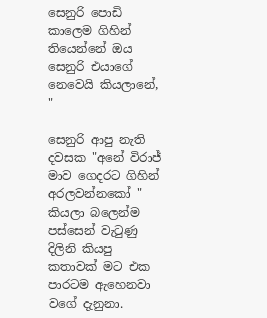සෙනුරි පොඩි කාලෙම ගිහින් තියෙන්නේ ඔය සෙනුරි එයාගේ නෙවෙයි කියලානේ, "

සෙනුරි ආපු නැති දවසක "අනේ විරාජ් මාව ගෙදරට ගිහින් අරලවන්නකෝ " කියලා බලෙන්ම පස්සෙන් වැටුණු දිලිනි කියපු කතාවක් මට එක පාරටම ඇහෙනවා වගේ දැනුනා.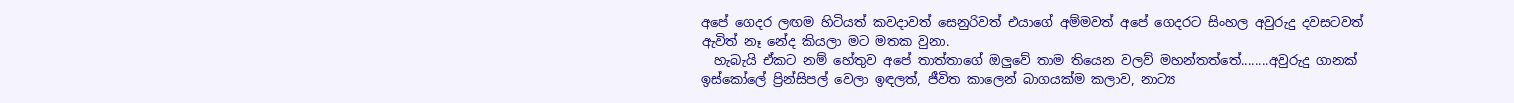අපේ ගෙදර ලඟම හිටියත් කවදාවත් සෙනුරිවත් එයාගේ අම්මවත් අපේ ගෙදරට සිංහල අවුරුදු දවසටවත් ඇවිත් නෑ නේද කියලා මට මතක වුනා.
  හැබැයි ඒකට නම් හේතුව අපේ තාත්තාගේ ඔලුවේ තාම තියෙන වලව් මහන්තත්තේ........අවුරුදු ගානක් ඉස්කෝලේ ප්‍රින්සිපල් වෙලා ඉඳලත්, ජීවිත කාලෙන් බාගයක්ම කලාව, නාට්‍ය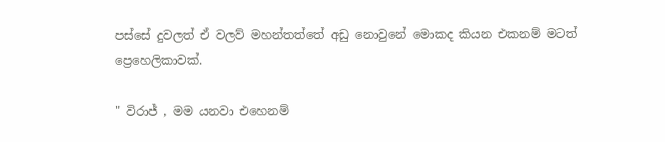පස්සේ දුවලත් ඒ වලව් මහන්තත්තේ අඩු නොවුනේ මොකද කියන එකනම් මටත් ප්‍රෙහෙලිකාවක්.

" විරාජ් , මම යනවා එහෙනම්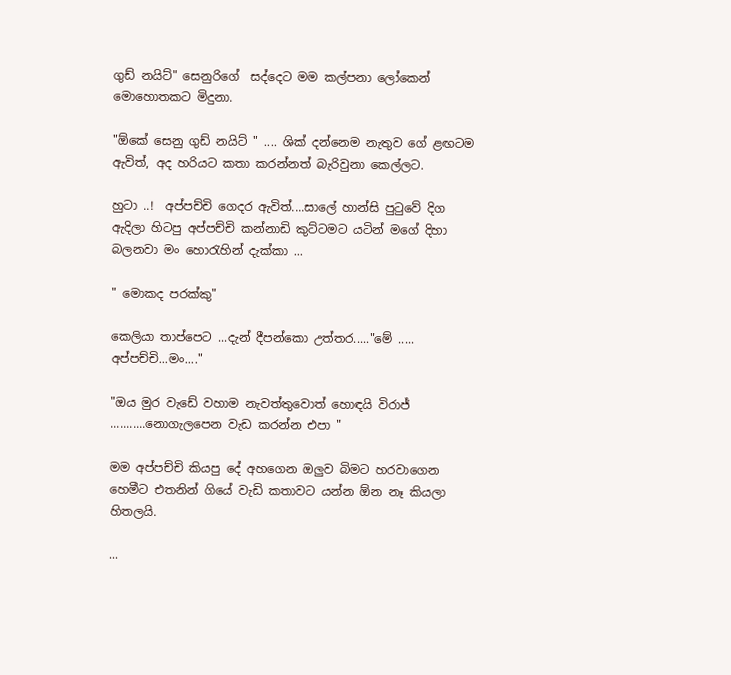ගුඩ් නයිට්" සෙනුරිගේ  සද්දෙට මම කල්පනා ලෝකෙන් මොහොතකට මිදුනා.

"ඕකේ සෙනු ගුඩ් නයිට් " .... ශික් දන්නෙම නැතුව ගේ ළඟටම ඇවිත්, අද හරියට කතා කරන්නත් බැරිවුනා කෙල්ලට.

හුටා ..!  අප්පච්චි ගෙදර ඇවිත්....සාලේ හාන්සි පුටුවේ දිග ඇදිලා හිටපු අප්පච්චි කන්නාඩි කුට්ටමට යටින් මගේ දිහා බලනවා මං හොරැහින් දැක්කා ...

" මොකද පරක්කු"

කෙලියා තාප්පෙට ...දැන් දීපන්කො උත්තර....."මේ ..... අප්පච්චි...මං...."

"ඔය මුර වැඩේ වහාම නැවත්තුවොත් හොඳයි විරාජ් ...........නොගැලපෙන වැඩ කරන්න එපා "

මම අප්පච්චි කියපු දේ අහගෙන ඔලුව බිමට හරවාගෙන හෙමීට එතනින් ගියේ වැඩි කතාවට යන්න ඕන නෑ කියලා හිතලයි.

...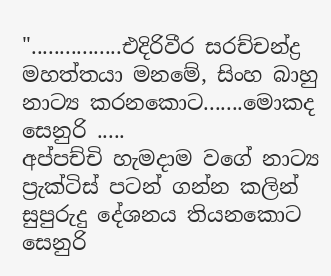"................එදිරිවීර සරච්චන්ද්‍ර මහත්තයා මනමේ, සිංහ බාහු නාට්‍ය කරනකොට.......මොකද සෙනුරි .....
අප්පච්චි හැමදාම වගේ නාට්‍ය ප්‍රැක්ටිස් පටන් ගන්න කලින් සුපුරුදු දේශනය තියනකොට සෙනුරි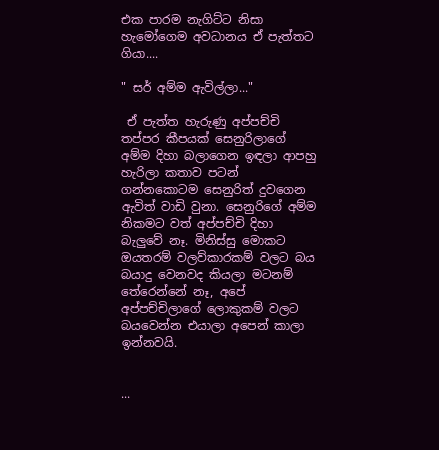එක පාරම නැගිට්ට නිසා හැමෝගෙම අවධානය ඒ පැත්තට ගියා....

" සර් අම්ම ඇවිල්ලා..."

 ඒ පැත්ත හැරුණු අප්පච්චි තප්පර කීපයක් සෙනුරිලාගේ අම්ම දිහා බලාගෙන ඉඳලා ආපහු හැරිලා කතාව පටන් ගන්නකොටම සෙනුරිත් දුවගෙන ඇවිත් වාඩි වුනා. සෙනුරිගේ අම්ම නිකමට වත් අප්පච්චි දිහා බැලුවේ නෑ. මිනිස්සු මොකට ඔයතරම් වලව්කාරකම් වලට බය බයාදු වෙනවද කියලා මටනම් තේරෙන්නේ නෑ, අපේ අප්පච්චිලාගේ ලොකුකම් වලට බයවෙන්න එයාලා අපෙන් කාලා ඉන්නවයි.


...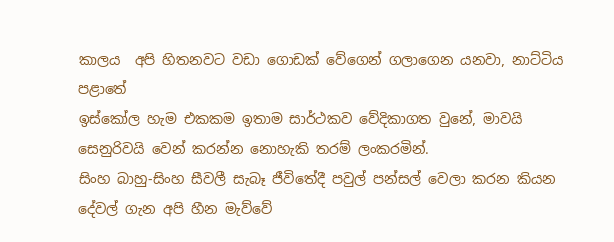කාලය  අපි හිතනවට වඩා ගොඩක් වේගෙන් ගලාගෙන යනවා, නාට්ටිය පළාතේ
ඉස්කෝල හැම එකකම ඉතාම සාර්ථකව වේදිකාගත වුනේ, මාවයි සෙනුරිවයි වෙන් කරන්න නොහැකි තරම් ලංකරමින්.
සිංහ බාහු-සිංහ සීවලී සැබෑ ජීවිතේදී පවුල් පන්සල් වෙලා කරන කියන දේවල් ගැන අපි හීන මැව්වේ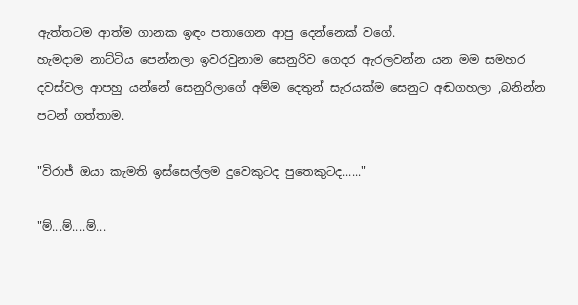ඇත්තටම ආත්ම ගානක ඉඳං පතාගෙන ආපු දෙන්නෙක් වගේ.
හැමදාම නාට්ටිය පෙන්නලා ඉවරවුනාම සෙනුරිව ගෙදර ඇරලවන්න යන මම සමහර දවස්වල ආපහු යන්නේ සෙනුරිලාගේ අම්ම දෙතුන් සැරයක්ම සෙනුට අඬගහලා ,බනින්න පටන් ගත්තාම.

"විරාජ් ඔයා කැමති ඉස්සෙල්ලම දුවෙකුටද පුතෙකුටද......"

"ම්...ම්....ම්...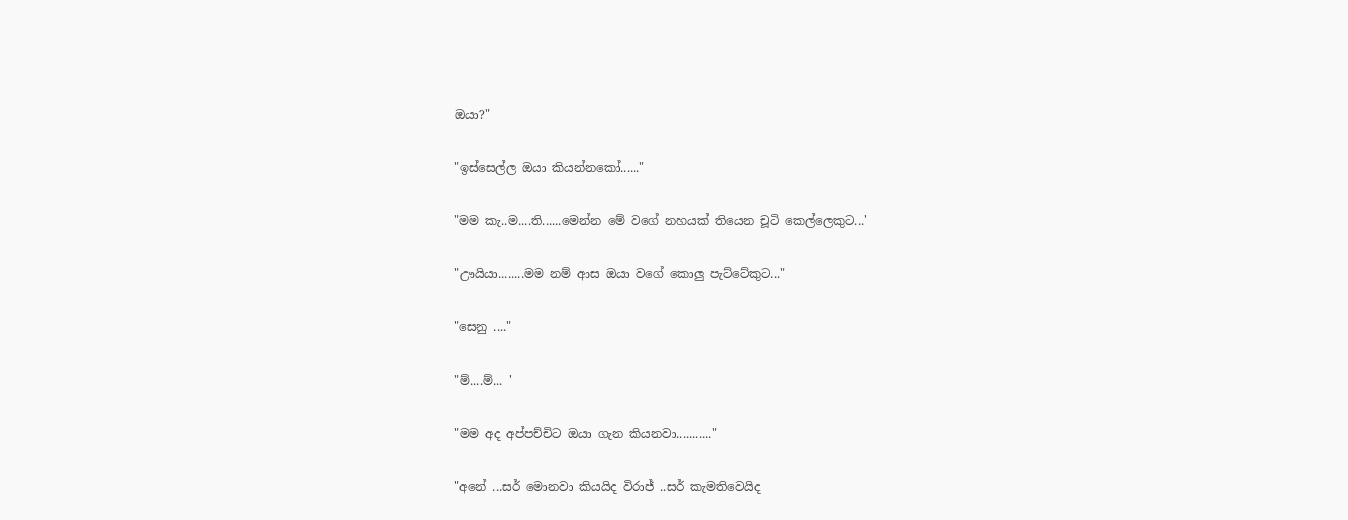ඔයා?"

"ඉස්සෙල්ල ඔයා කියන්නකෝ......"

"මම කැ..ම....ති......මෙන්න මේ වගේ නහයක් තියෙන චූටි කෙල්ලෙකුට...'

"ඌයියා........මම නම් ආස ඔයා වගේ කොලු පැට්ටේකුට..."

"සෙනු ...."

"ම්....ම්... '

"මම අද අප්පච්චිට ඔයා ගැන කියනවා..........."

"අනේ ...සර් මොනවා කියයිද විරාජ් ..සර් කැමතිවෙයිද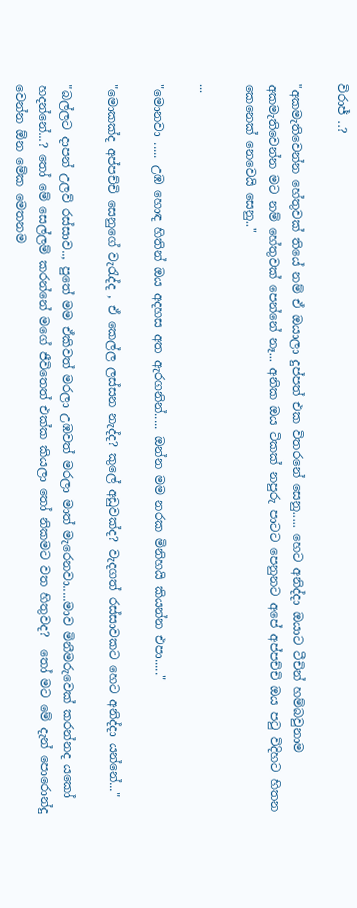විරාජ් ..?

"අකමැතිවෙන්න හේතුවක් තියේ නම් ඒ ඔයාලා දුප්පත් එක විතරනේ සෙනු..... හෙට අනිද්දා ඔයාට ටීචින් හම්බවුනාම අකමැතිවෙන්න මට නම් හේතුවක් පෙන්නේ නෑ... අනික ඔය ටිකක් නපුරු පාටට පෙනුනට අපේ අප්පච්චි ඔය පටු විදිහට හිතන කෙනෙක් නෙවෙයි සෙනු.."

...

"මොනවා ..... උඹ හොඳ හිතින් ඔය අදහස අත ඇරගනින්..... ඔන්න මම නරක මිනිහයි කියන්න එපා....."

"මොකක්ද අප්පච්චි සෙනුගේ වැරැද්ද , ඒ කෙල්ල ලස්සන නැද්ද? කුලේ අඩුවක්ද? වැදගත් රස්සාවකට හෙට අනිද්දා යන්නේ..."

"බල්ලට දාපන් උලව් රස්සාව.., පුතේ මම ඒකිවත් මරලා උඹවත් මරලා මාත් මැරෙනවා.....මාව මිනීමරුවෙක් කරන්නද යකෝ හදන්නේ...? තෝ මේ සෙල්ලම් කරන්නේ මගේ ජීවිතෙත් එක්ක කියලා තෝ නිකමට වත හිතුවද?  තෝ මට මේ දැන් පොරොන්දු වෙන්න ඕන මේක මෙතනම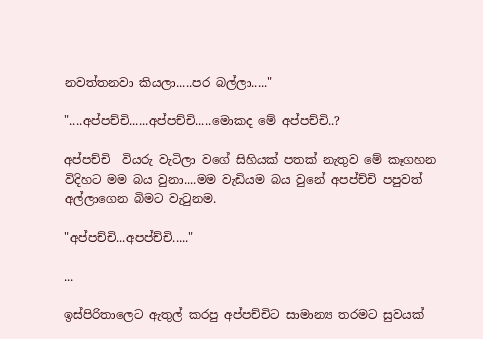නවත්තනවා කියලා.....පර බල්ලා....."

"....අප්පච්චි......අප්පච්චි.....මොකද මේ අප්පච්චි..?

අප්පච්චි  වියරු වැටිලා වගේ සිහියක් පතක් නැතුව මේ කෑගහන විදිහට මම බය වුනා....මම වැඩියම බය වුනේ අපප්ච්චි පපුවත් අල්ලාගෙන බිමට වැටුනම.

"අප්පච්චි...අපප්ච්චි....."

...

ඉස්පිරිතාලෙට ඇතුල් කරපු අප්පච්චිට සාමාන්‍ය තරමට සුවයක්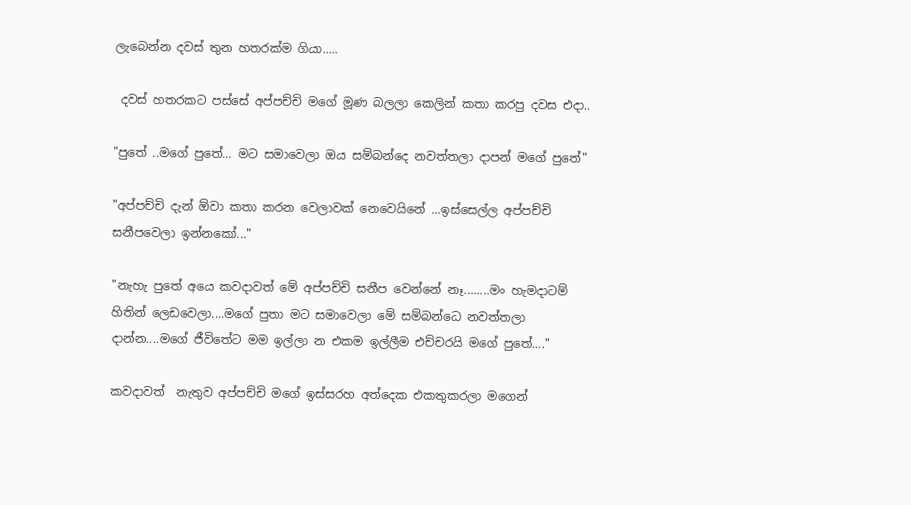ලැබෙන්න දවස් තුන හතරක්ම ගියා.....

 දවස් හතරකට පස්සේ අප්පච්චි මගේ මූණ බලලා කෙලින් කතා කරපු දවස එදා..

"පුතේ ..මගේ පුතේ... මට සමාවෙලා ඔය සම්බන්දෙ නවත්තලා දාපන් මගේ පුතේ"

"අප්පච්චි දැන් ඕවා කතා කරන වෙලාවක් නෙවෙයිනේ ...ඉස්සෙල්ල අප්පච්චි සනීපවෙලා ඉන්නකෝ..."

"නැහැ පුතේ අයෙ කවදාවත් මේ අප්පච්චි සනීප වෙන්නේ නෑ........මං හැමදාටම් හිතින් ලෙඩවෙලා....මගේ පුතා මට සමාවෙලා මේ සම්බන්ධෙ නවත්තලා දාන්න....මගේ ජීවිතේට මම ඉල්ලා න එකම ඉල්ලීම එච්චරයි මගේ පුතේ...."

කවදාවත්  නැතුව අප්පච්චි මගේ ඉස්සරහ අත්දෙක එකතුකරලා මගෙන්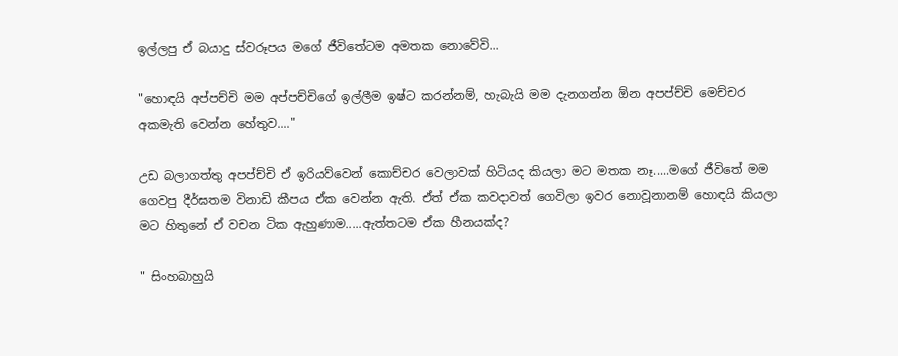ඉල්ලපු ඒ බයාදු ස්වරූපය මගේ ජීවිතේටම අමතක නොවේවි...

"හොඳයි අප්පච්චි මම අප්පච්චිගේ ඉල්ලීම ඉෂ්ට කරන්නම්, හැබැයි මම දැනගන්න ඕන අපප්ච්චි මෙච්චර අකමැති වෙන්න හේතුව...."

උඩ බලාගත්තු අපප්ච්චි ඒ ඉරියව්වෙන් කොච්චර වෙලාවක් හිටියද කියලා මට මතක නෑ.....මගේ ජීවිතේ මම ගෙවපු දීර්ඝතම විනාඩි කීපය ඒක වෙන්න ඇති. ඒත් ඒක කවදාවත් ගෙවිලා ඉවර නොවූනානම් හොඳයි කියලා මට හිතුනේ ඒ වචන ටික ඇහුණාම.....ඇත්තටම ඒක හීනයක්ද?

" සිංහබාහුයි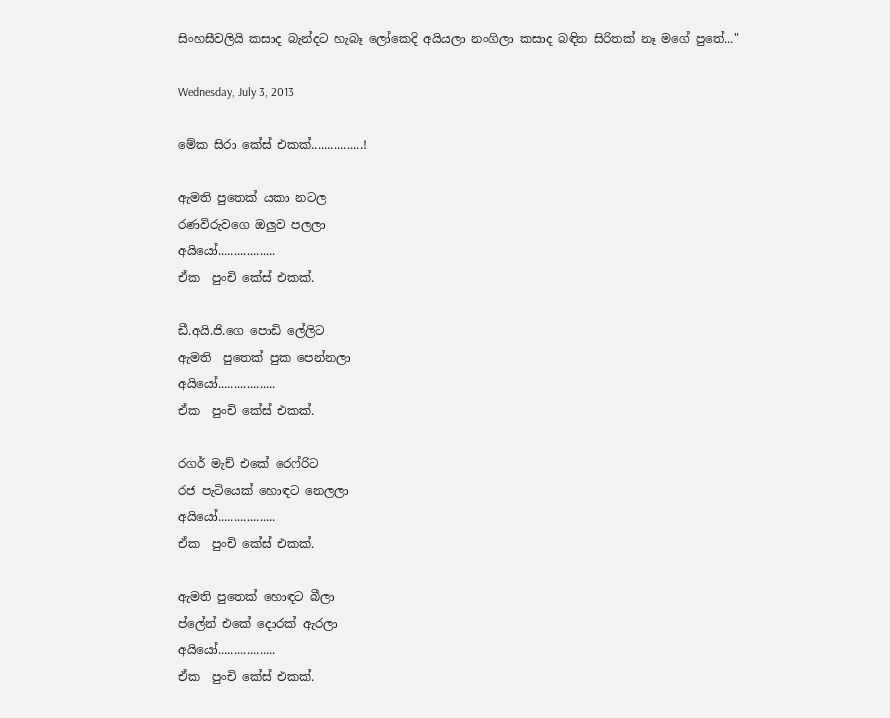සිංහසීවලියි කසාද බැන්දට හැබෑ ලෝකෙදි අයියලා නංගිලා කසාද බඳින සිරිතක් නෑ මගේ පුතේ..."

Wednesday, July 3, 2013

මේක සිරා කේස් එකක්................!

ඇමති පුතෙක් යකා නටල
රණවිරුවගෙ ඔලුව පලලා
අයියෝ..................
ඒක  පුංචි කේස් එකක්.

ඩී.අයි.ජි.ගෙ පොඩි ලේලිට
ඇමති  පුතෙක් පුක පෙන්නලා
අයියෝ..................
ඒක  පුංචි කේස් එකක්.

රගර් මැච් එකේ රෙෆ්රිට
රජ පැටියෙක් හොඳට නෙලලා
අයියෝ..................
ඒක  පුංචි කේස් එකක්.

ඇමති පුතෙක් හොඳට බීලා
ප්ලේන් එකේ දොරක් ඇරලා
අයියෝ..................
ඒක  පුංචි කේස් එකක්.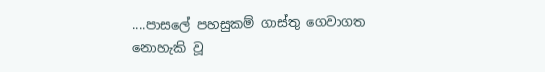....පාසලේ පහසුකම් ගාස්තු ගෙවාගත නොහැකි වූ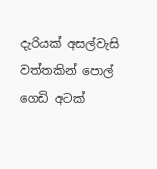දැරියක් අසල්වැසි වත්තකින් පොල් ගෙඩි අටක්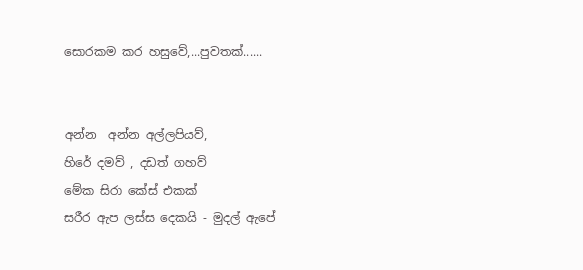සොරකම කර හසුවේ,...පුවතක්......


අන්න  අන්න අල්ලපියව්,
හිරේ දමව් , දඩත් ගහව්
මේක සිරා කේස් එකක්
සරීර ඇප ලස්ස දෙකයි - මුදල් ඇපේ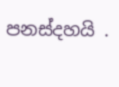පනස්දහයි .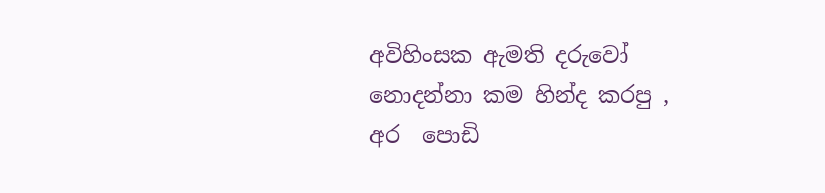අවිහිංසක ඇමති දරුවෝ නොදන්නා කම හින්ද කරපු ,
අර  පොඩි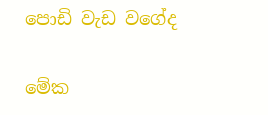පොඩි වැඩ වගේද

මේක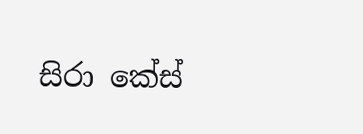සිරා කේස්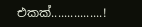එකක්................!